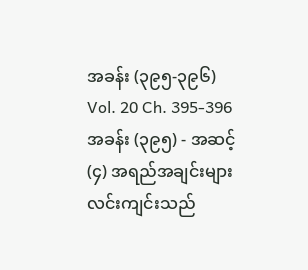အခန်း (၃၉၅-၃၉၆)
Vol. 20 Ch. 395-396
အခန်း (၃၉၅) - အဆင့် (၄) အရည်အချင်းများ
လင်းကျင်းသည်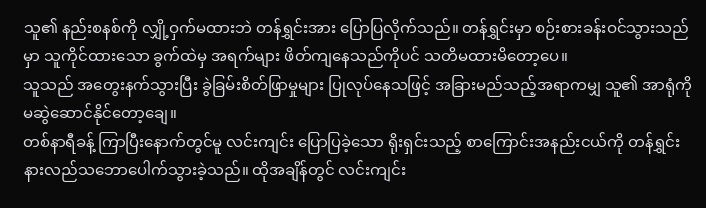သူ၏ နည်းစနစ်ကို လျှို့ဝှက်မထားဘဲ တန်ရွှင်းအား ပြောပြလိုက်သည်။ တန်ရွှင်းမှာ စဉ်းစားခန်းဝင်သွားသည်မှာ သူကိုင်ထားသော ခွက်ထဲမှ အရက်များ ဖိတ်ကျနေသည်ကိုပင် သတိမထားမိတော့ပေ။
သူသည် အတွေးနက်သွားပြီး ခွဲခြမ်းစိတ်ဖြာမှုများ ပြုလုပ်နေသဖြင့် အခြားမည်သည့်အရာကမျှ သူ၏ အာရုံကို မဆွဲဆောင်နိုင်တော့ချေ။
တစ်နာရီခန့် ကြာပြီးနောက်တွင်မူ လင်းကျင်း ပြောပြခဲ့သော ရိုးရှင်းသည့် စာကြောင်းအနည်းငယ်ကို တန်ရွှင်း နားလည်သဘောပေါက်သွားခဲ့သည်။ ထိုအချိန်တွင် လင်းကျင်း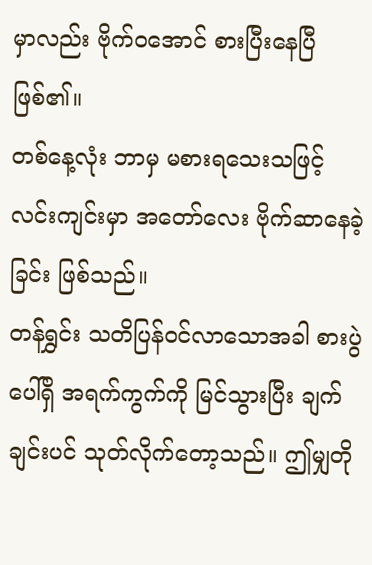မှာလည်း ဗိုက်ဝအောင် စားပြီးနေပြီ ဖြစ်၏။
တစ်နေ့လုံး ဘာမှ မစားရသေးသဖြင့် လင်းကျင်းမှာ အတော်လေး ဗိုက်ဆာနေခဲ့ခြင်း ဖြစ်သည်။
တန်ရွှင်း သတိပြန်ဝင်လာသောအခါ စားပွဲပေါ်ရှိ အရက်ကွက်ကို မြင်သွားပြီး ချက်ချင်းပင် သုတ်လိုက်တော့သည်။ ဤမျှတို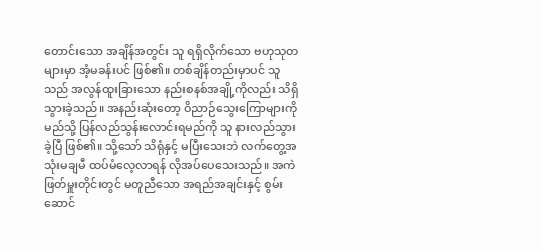တောင်းသော အချိန်အတွင်း သူ ရရှိလိုက်သော ဗဟုသုတများမှာ အံ့မခန်းပင် ဖြစ်၏။ တစ်ချိန်တည်းမှာပင် သူသည် အလွန်ထူးခြားသော နည်းစနစ်အချို့ကိုလည်း သိရှိသွားခဲ့သည်။ အနည်းဆုံးတော့ ဝိညာဉ်သွေးကြောများကို မည်သို့ ပြန်လည်သွန်းလောင်းရမည်ကို သူ နားလည်သွားခဲ့ပြီ ဖြစ်၏။ သို့သော် သိရုံနှင့် မပြီးသေးဘဲ လက်တွေ့အသုံးမချမီ ထပ်မံလေ့လာရန် လိုအပ်ပေသေးသည်။ အကဲဖြတ်မှူးတိုင်းတွင် မတူညီသော အရည်အချင်းနှင့် စွမ်းဆောင်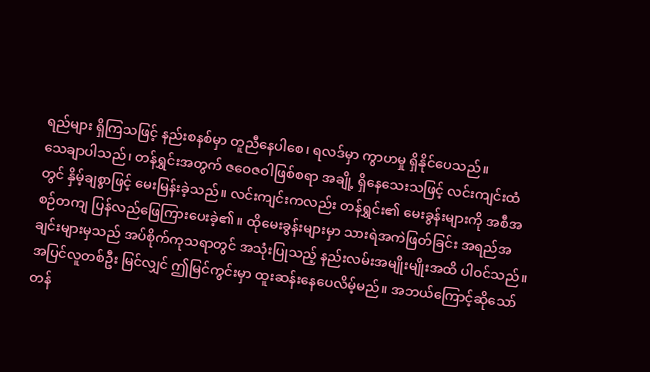ရည်များ ရှိကြသဖြင့် နည်းစနစ်မှာ တူညီနေပါစေ၊ ရလဒ်မှာ ကွာဟမှု ရှိနိုင်ပေသည်။
သေချာပါသည်၊ တန်ရွှင်းအတွက် ဇဝေဇဝါဖြစ်စရာ အချို့ ရှိနေသေးသဖြင့် လင်းကျင်းထံတွင် နှိမ့်ချစွာဖြင့် မေးမြန်းခဲ့သည်။ လင်းကျင်းကလည်း တန်ရွှင်း၏ မေးခွန်းများကို အစီအစဉ်တကျ ပြန်လည်ဖြေကြားပေးခဲ့၏။ ထိုမေးခွန်းများမှာ သားရဲအကဲဖြတ်ခြင်း အရည်အချင်းများမှသည် အပ်စိုက်ကုသရာတွင် အသုံးပြုသည့် နည်းလမ်းအမျိုးမျိုးအထိ ပါဝင်သည်။
အပြင်လူတစ်ဦး မြင်လျှင် ဤမြင်ကွင်းမှာ ထူးဆန်းနေပေလိမ့်မည်။ အဘယ်ကြောင့်ဆိုသော် တန်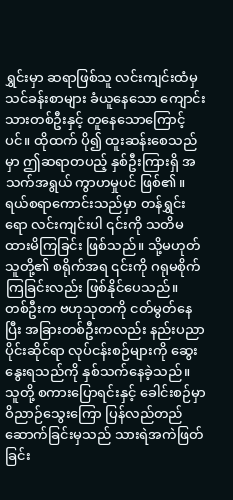ရွှင်းမှာ ဆရာဖြစ်သူ လင်းကျင်းထံမှ သင်ခန်းစာများ ခံယူနေသော ကျောင်းသားတစ်ဦးနှင့် တူနေသောကြောင့်ပင်။ ထိုထက် ပို၍ ထူးဆန်းစေသည်မှာ ဤဆရာတပည့် နှစ်ဦးကြားရှိ အသက်အရွယ် ကွာဟမှုပင် ဖြစ်၏။
ရယ်စရာကောင်းသည်မှာ တန်ရွှင်းရော လင်းကျင်းပါ ၎င်းကို သတိမထားမိကြခြင်း ဖြစ်သည်။ သို့မဟုတ် သူတို့၏ စရိုက်အရ ၎င်းကို ဂရုမစိုက်ကြခြင်းလည်း ဖြစ်နိုင်ပေသည်။
တစ်ဦးက ဗဟုသုတကို ငတ်မွတ်နေပြီး အခြားတစ်ဦးကလည်း နည်းပညာပိုင်းဆိုင်ရာ လုပ်ငန်းစဉ်များကို ဆွေးနွေးရသည်ကို နှစ်သက်နေခဲ့သည်။ သူတို့ စကားပြောရင်းနှင့် ခေါင်းစဉ်မှာ ဝိညာဉ်သွေးကြော ပြန်လည်တည်ဆောက်ခြင်းမှသည် သားရဲအကဲဖြတ်ခြင်း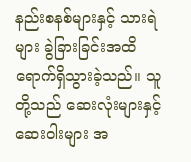နည်းစနစ်များနှင့် သားရဲများ ခွဲခြားခြင်းအထိ ရောက်ရှိသွားခဲ့သည်။ သူတို့သည် ဆေးလုံးများနှင့် ဆေးဝါးများ အ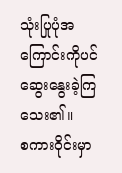သုံးပြုပုံအကြောင်းကိုပင် ဆွေးနွေးခဲ့ကြသေး၏။
စကားဝိုင်းမှာ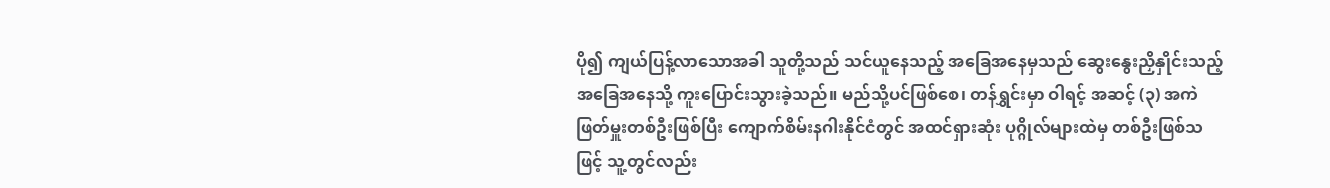ပို၍ ကျယ်ပြန့်လာသောအခါ သူတို့သည် သင်ယူနေသည့် အခြေအနေမှသည် ဆွေးနွေးညှိနှိုင်းသည့် အခြေအနေသို့ ကူးပြောင်းသွားခဲ့သည်။ မည်သို့ပင်ဖြစ်စေ၊ တန်ရွှင်းမှာ ဝါရင့် အဆင့် (၃) အကဲဖြတ်မှူးတစ်ဦးဖြစ်ပြီး ကျောက်စိမ်းနဂါးနိုင်ငံတွင် အထင်ရှားဆုံး ပုဂ္ဂိုလ်များထဲမှ တစ်ဦးဖြစ်သဖြင့် သူ့တွင်လည်း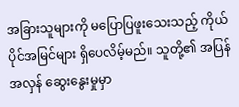အခြားသူများကို မပြောပြဖူးသေးသည့် ကိုယ်ပိုင်အမြင်များ ရှိပေလိမ့်မည်။ သူတို့၏ အပြန်အလှန် ဆွေးနွေးမှုမှာ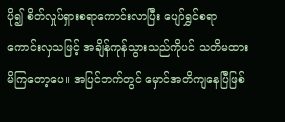ပို၍ စိတ်လှုပ်ရှားစရာကောင်းလာပြီး ပျော်ရွှင်စရာ ကောင်းလှသဖြင့် အချိန်ကုန်သွားသည်ကိုပင် သတိမထားမိကြတော့ပေ။ အပြင်ဘက်တွင် မှောင်အတိကျနေပြီဖြစ်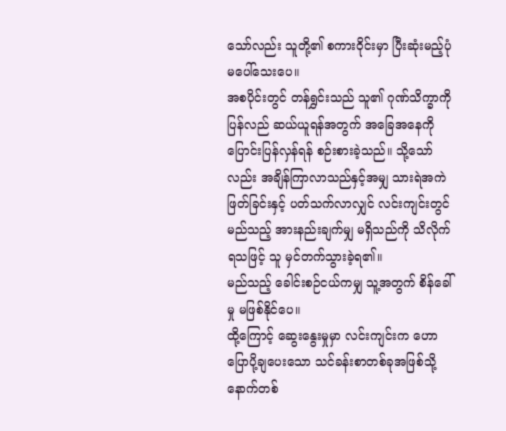သော်လည်း သူတို့၏ စကားဝိုင်းမှာ ပြီးဆုံးမည့်ပုံ မပေါ်သေးပေ။
အစပိုင်းတွင် တန်ရွှင်းသည် သူ၏ ဂုဏ်သိက္ခာကို ပြန်လည် ဆယ်ယူရန်အတွက် အခြေအနေကို ပြောင်းပြန်လှန်ရန် စဉ်းစားခဲ့သည်။ သို့သော်လည်း အချိန်ကြာလာသည်နှင့်အမျှ သားရဲအကဲဖြတ်ခြင်းနှင့် ပတ်သက်လာလျှင် လင်းကျင်းတွင် မည်သည့် အားနည်းချက်မျှ မရှိသည်ကို သိလိုက်ရသဖြင့် သူ မှင်တက်သွားခဲ့ရ၏။
မည်သည့် ခေါင်းစဉ်ငယ်ကမျှ သူ့အတွက် စိန်ခေါ်မှု မဖြစ်နိုင်ပေ။
ထို့ကြောင့် ဆွေးနွေးမှုမှာ လင်းကျင်းက ဟောပြောပို့ချပေးသော သင်ခန်းစာတစ်ခုအဖြစ်သို့ နောက်တစ်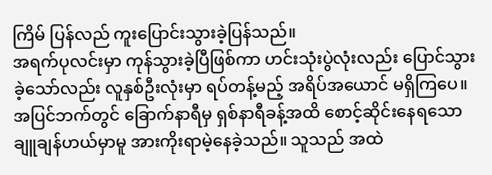ကြိမ် ပြန်လည် ကူးပြောင်းသွားခဲ့ပြန်သည်။
အရက်ပုလင်းမှာ ကုန်သွားခဲ့ပြီဖြစ်ကာ ဟင်းသုံးပွဲလုံးလည်း ပြောင်သွားခဲ့သော်လည်း လူနှစ်ဦးလုံးမှာ ရပ်တန့်မည့် အရိပ်အယောင် မရှိကြပေ။
အပြင်ဘက်တွင် ခြောက်နာရီမှ ရှစ်နာရီခန့်အထိ စောင့်ဆိုင်းနေရသော ချူချန်ဟယ်မှာမူ အားကိုးရာမဲ့နေခဲ့သည်။ သူသည် အထဲ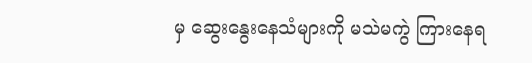မှ ဆွေးနွေးနေသံများကို မသဲမကွဲ ကြားနေရ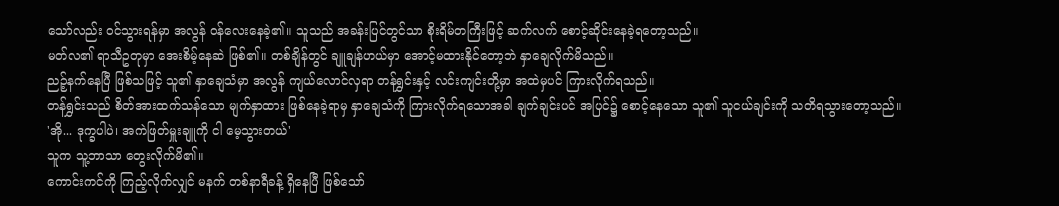သော်လည်း ဝင်သွားရန်မှာ အလွန် ဝန်လေးနေခဲ့၏။ သူသည် အခန်းပြင်တွင်သာ စိုးရိမ်တကြီးဖြင့် ဆက်လက် စောင့်ဆိုင်းနေခဲ့ရတော့သည်။
မတ်လ၏ ရာသီဥတုမှာ အေးစိမ့်နေဆဲ ဖြစ်၏။ တစ်ချိန်တွင် ချူချန်ဟယ်မှာ အောင့်မထားနိုင်တော့ဘဲ နှာချေလိုက်မိသည်။
ညဉ့်နက်နေပြီ ဖြစ်သဖြင့် သူ၏ နှာချေသံမှာ အလွန် ကျယ်လောင်လှရာ တန်ရွှင်းနှင့် လင်းကျင်းတို့မှာ အထဲမှပင် ကြားလိုက်ရသည်။
တန်ရွှင်းသည် စိတ်အားထက်သန်သော မျက်နှာထား ဖြစ်နေခဲ့ရာမှ နှာချေသံကို ကြားလိုက်ရသောအခါ ချက်ချင်းပင် အပြင်၌ စောင့်နေသော သူ၏ သူငယ်ချင်းကို သတိရသွားတော့သည်။
'အို... ဒုက္ခပါပဲ၊ အကဲဖြတ်မှူးချူကို ငါ မေ့သွားတယ်'
သူက သူ့ဘာသာ တွေးလိုက်မိ၏။
ကောင်းကင်ကို ကြည့်လိုက်လျှင် မနက် တစ်နာရီခန့် ရှိနေပြီ ဖြစ်သော်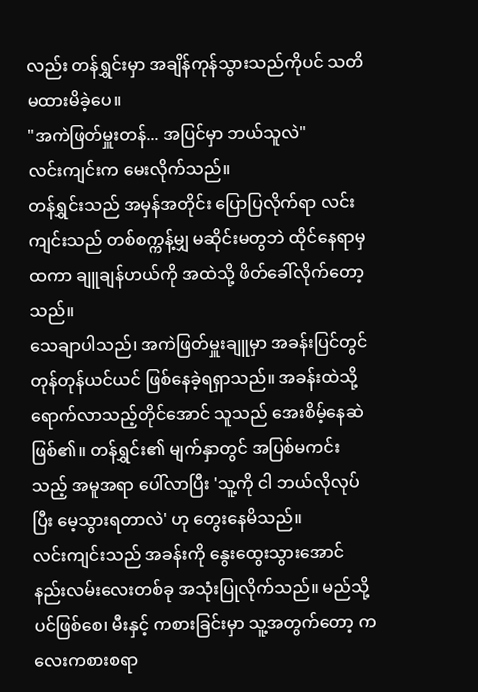လည်း တန်ရွှင်းမှာ အချိန်ကုန်သွားသည်ကိုပင် သတိမထားမိခဲ့ပေ။
"အကဲဖြတ်မှူးတန်... အပြင်မှာ ဘယ်သူလဲ"
လင်းကျင်းက မေးလိုက်သည်။
တန်ရွှင်းသည် အမှန်အတိုင်း ပြောပြလိုက်ရာ လင်းကျင်းသည် တစ်စက္ကန့်မျှ မဆိုင်းမတွဘဲ ထိုင်နေရာမှ ထကာ ချူချန်ဟယ်ကို အထဲသို့ ဖိတ်ခေါ်လိုက်တော့သည်။
သေချာပါသည်၊ အကဲဖြတ်မှူးချူမှာ အခန်းပြင်တွင် တုန်တုန်ယင်ယင် ဖြစ်နေခဲ့ရရှာသည်။ အခန်းထဲသို့ ရောက်လာသည့်တိုင်အောင် သူသည် အေးစိမ့်နေဆဲ ဖြစ်၏။ တန်ရွှင်း၏ မျက်နှာတွင် အပြစ်မကင်းသည့် အမူအရာ ပေါ်လာပြီး 'သူ့ကို ငါ ဘယ်လိုလုပ်ပြီး မေ့သွားရတာလဲ' ဟု တွေးနေမိသည်။
လင်းကျင်းသည် အခန်းကို နွေးထွေးသွားအောင် နည်းလမ်းလေးတစ်ခု အသုံးပြုလိုက်သည်။ မည်သို့ပင်ဖြစ်စေ၊ မီးနှင့် ကစားခြင်းမှာ သူ့အတွက်တော့ ကလေးကစားစရာ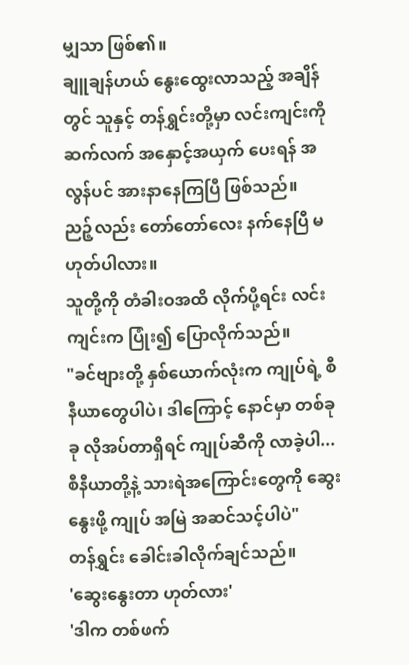မျှသာ ဖြစ်၏။
ချူချန်ဟယ် နွေးထွေးလာသည့် အချိန်တွင် သူနှင့် တန်ရွှင်းတို့မှာ လင်းကျင်းကို ဆက်လက် အနှောင့်အယှက် ပေးရန် အလွန်ပင် အားနာနေကြပြီ ဖြစ်သည်။
ညဉ့်လည်း တော်တော်လေး နက်နေပြီ မဟုတ်ပါလား။
သူတို့ကို တံခါးဝအထိ လိုက်ပို့ရင်း လင်းကျင်းက ပြုံး၍ ပြောလိုက်သည်။
"ခင်ဗျားတို့ နှစ်ယောက်လုံးက ကျုပ်ရဲ့ စီနီယာတွေပါပဲ၊ ဒါကြောင့် နောင်မှာ တစ်ခုခု လိုအပ်တာရှိရင် ကျုပ်ဆီကို လာခဲ့ပါ... စီနီယာတို့နဲ့ သားရဲအကြောင်းတွေကို ဆွေးနွေးဖို့ ကျုပ် အမြဲ အဆင်သင့်ပါပဲ"
တန်ရွှင်း ခေါင်းခါလိုက်ချင်သည်။
'ဆွေးနွေးတာ ဟုတ်လား'
'ဒါက တစ်ဖက်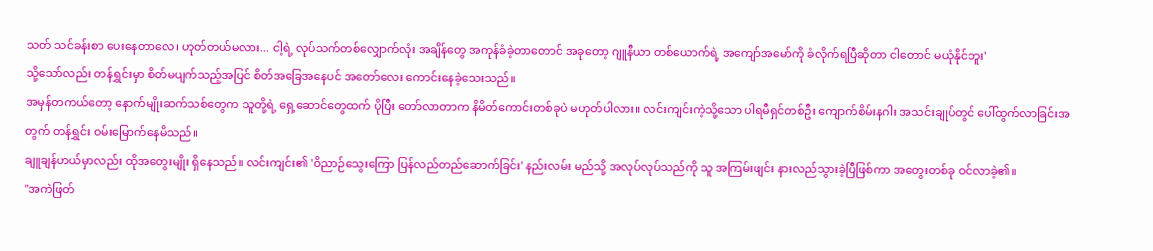သတ် သင်ခန်းစာ ပေးနေတာလေ၊ ဟုတ်တယ်မလား... ငါ့ရဲ့ လုပ်သက်တစ်လျှောက်လုံး အချိန်တွေ အကုန်ခံခဲ့တာတောင် အခုတော့ ဂျူနီယာ တစ်ယောက်ရဲ့ အကျော်အမော်ကို ခံလိုက်ရပြီဆိုတာ ငါတောင် မယုံနိုင်ဘူး'
သို့သော်လည်း တန်ရွှင်းမှာ စိတ်မပျက်သည့်အပြင် စိတ်အခြေအနေပင် အတော်လေး ကောင်းနေခဲ့သေးသည်။
အမှန်တကယ်တော့ နောက်မျိုးဆက်သစ်တွေက သူတို့ရဲ့ ရှေ့ဆောင်တွေထက် ပိုပြီး တော်လာတာက နိမိတ်ကောင်းတစ်ခုပဲ မဟုတ်ပါလား။ လင်းကျင်းကဲ့သို့သော ပါရမီရှင်တစ်ဦး ကျောက်စိမ်းနဂါး အသင်းချုပ်တွင် ပေါ်ထွက်လာခြင်းအတွက် တန်ရွှင်း ဝမ်းမြောက်နေမိသည်။
ချူချန်ဟယ်မှာလည်း ထိုအတွေးမျိုး ရှိနေသည်။ လင်းကျင်း၏ 'ဝိညာဉ်သွေးကြော ပြန်လည်တည်ဆောက်ခြင်း' နည်းလမ်း မည်သို့ အလုပ်လုပ်သည်ကို သူ အကြမ်းဖျင်း နားလည်သွားခဲ့ပြီဖြစ်ကာ အတွေးတစ်ခု ဝင်လာခဲ့၏။
"အကဲဖြတ်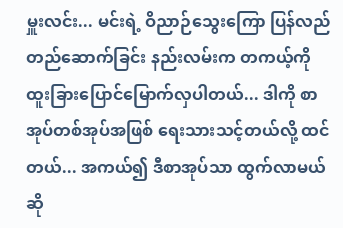မှူးလင်း... မင်းရဲ့ ဝိညာဉ်သွေးကြော ပြန်လည်တည်ဆောက်ခြင်း နည်းလမ်းက တကယ့်ကို ထူးခြားပြောင်မြောက်လှပါတယ်... ဒါကို စာအုပ်တစ်အုပ်အဖြစ် ရေးသားသင့်တယ်လို့ ထင်တယ်... အကယ်၍ ဒီစာအုပ်သာ ထွက်လာမယ်ဆို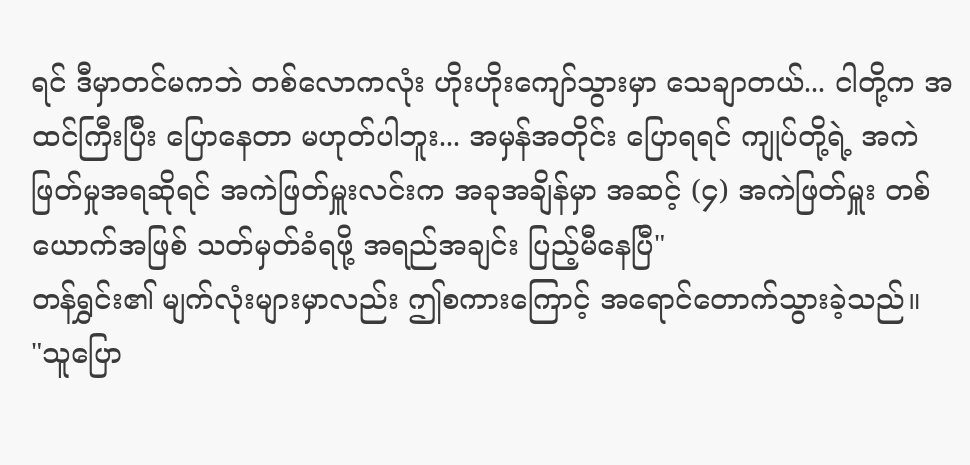ရင် ဒီမှာတင်မကဘဲ တစ်လောကလုံး ဟိုးဟိုးကျော်သွားမှာ သေချာတယ်... ငါတို့က အထင်ကြီးပြီး ပြောနေတာ မဟုတ်ပါဘူး... အမှန်အတိုင်း ပြောရရင် ကျုပ်တို့ရဲ့ အကဲဖြတ်မှုအရဆိုရင် အကဲဖြတ်မှူးလင်းက အခုအချိန်မှာ အဆင့် (၄) အကဲဖြတ်မှူး တစ်ယောက်အဖြစ် သတ်မှတ်ခံရဖို့ အရည်အချင်း ပြည့်မီနေပြီ"
တန်ရွှင်း၏ မျက်လုံးများမှာလည်း ဤစကားကြောင့် အရောင်တောက်သွားခဲ့သည်။
"သူပြော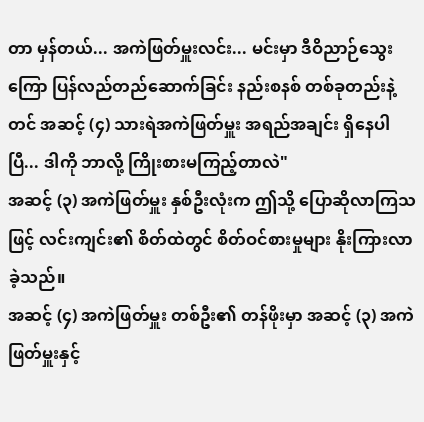တာ မှန်တယ်... အကဲဖြတ်မှူးလင်း... မင်းမှာ ဒီဝိညာဉ်သွေးကြော ပြန်လည်တည်ဆောက်ခြင်း နည်းစနစ် တစ်ခုတည်းနဲ့တင် အဆင့် (၄) သားရဲအကဲဖြတ်မှူး အရည်အချင်း ရှိနေပါပြီ... ဒါကို ဘာလို့ ကြိုးစားမကြည့်တာလဲ"
အဆင့် (၃) အကဲဖြတ်မှူး နှစ်ဦးလုံးက ဤသို့ ပြောဆိုလာကြသဖြင့် လင်းကျင်း၏ စိတ်ထဲတွင် စိတ်ဝင်စားမှုများ နိုးကြားလာခဲ့သည်။
အဆင့် (၄) အကဲဖြတ်မှူး တစ်ဦး၏ တန်ဖိုးမှာ အဆင့် (၃) အကဲဖြတ်မှူးနှင့်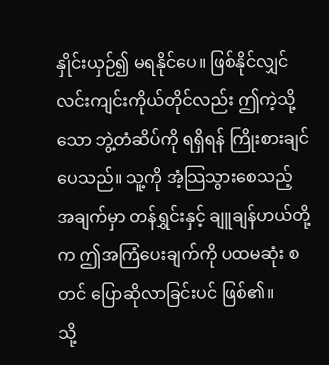နှိုင်းယှဉ်၍ မရနိုင်ပေ။ ဖြစ်နိုင်လျှင် လင်းကျင်းကိုယ်တိုင်လည်း ဤကဲ့သို့သော ဘွဲ့တံဆိပ်ကို ရရှိရန် ကြိုးစားချင်ပေသည်။ သူ့ကို အံ့သြသွားစေသည့် အချက်မှာ တန်ရွှင်းနှင့် ချူချန်ဟယ်တို့က ဤအကြံပေးချက်ကို ပထမဆုံး စတင် ပြောဆိုလာခြင်းပင် ဖြစ်၏။
သို့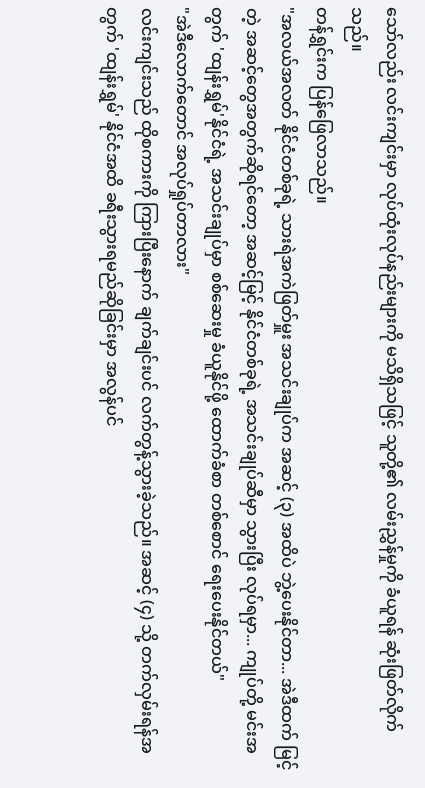သော်လည်း လင်းကျင်းမှာ လုပ်ထုံးလုပ်နည်းများကို မသိရှိသဖြင့် သူတို့၏ လမ်းညွှန်မှုကို ခံယူရန် ဆုံးဖြတ်လိုက်သည်။
တန်ရွှင်းက ပြန်ဖြေလာသည်။
"အလယ်အလတ် နိုင်ငံတစ်ခုရဲ့ သားရဲအကဲဖြတ်မှူး အသင်းချုပ်က အဆင့် (၃) အထိပဲ ဘွဲ့ပေးနိုင်တာ... အဲဒီထက် မြင့်တဲ့ အဆင့်တွေအတွက်ဆိုရင်တော့ အဆင့်မြင့် နိုင်ငံတစ်ခုရဲ့ အသင်းချုပ်ဆီမှာ သွားပြီး လုပ်ရမှာ... ကျုပ်တို့ မင်းအတွက် 'ထျန်းရွှမ်'နိုင်ငံရဲ့ အသင်းချုပ်မှာ စစ်ဆေးမှု ခံယူနိုင်ဖို့ ထောက်ခံစာ တစ်စောင် ရေးပေးနိုင်တယ်"
"အဲဒီလောက်တောင် အလုပ်ရှုပ်တာလား"
လင်းကျင်းသည် ထိုစကားကို ကြားပြီးနောက် ချက်ချင်းပင် လက်တွန့်သွားခဲ့သည်။ အဆင့် (၄) သို့ တက်လှမ်းရန်အတွက် 'ထျန်းရွှမ်' နိုင်ငံအထိ ခရီးသွားရမည်ဆိုခြင်းမှာ အလွန်ပင်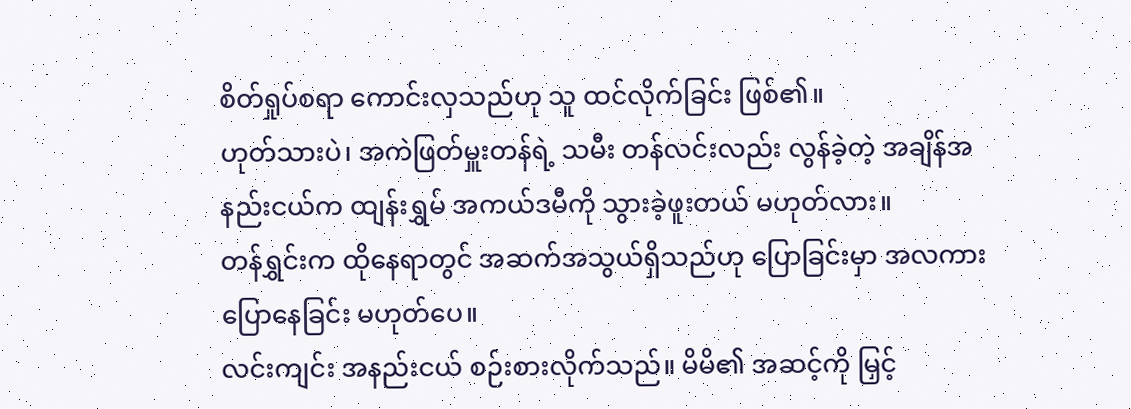စိတ်ရှုပ်စရာ ကောင်းလှသည်ဟု သူ ထင်လိုက်ခြင်း ဖြစ်၏။
ဟုတ်သားပဲ၊ အကဲဖြတ်မှူးတန်ရဲ့ သမီး တန်လင်းလည်း လွန်ခဲ့တဲ့ အချိန်အနည်းငယ်က ထျန်းရွှမ် အကယ်ဒမီကို သွားခဲ့ဖူးတယ် မဟုတ်လား။
တန်ရွှင်းက ထိုနေရာတွင် အဆက်အသွယ်ရှိသည်ဟု ပြောခြင်းမှာ အလကား ပြောနေခြင်း မဟုတ်ပေ။
လင်းကျင်း အနည်းငယ် စဉ်းစားလိုက်သည်။ မိမိ၏ အဆင့်ကို မြှင့်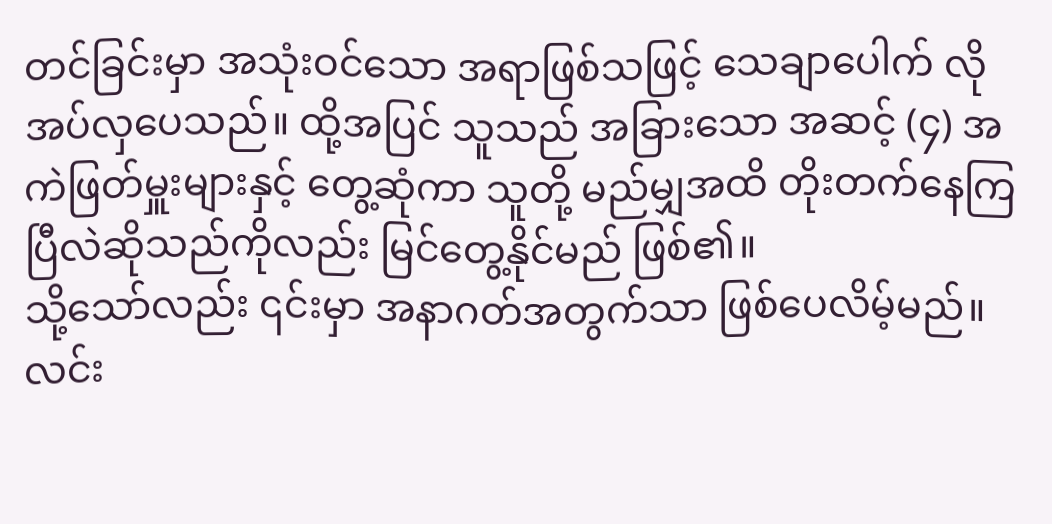တင်ခြင်းမှာ အသုံးဝင်သော အရာဖြစ်သဖြင့် သေချာပေါက် လိုအပ်လှပေသည်။ ထို့အပြင် သူသည် အခြားသော အဆင့် (၄) အကဲဖြတ်မှူးများနှင့် တွေ့ဆုံကာ သူတို့ မည်မျှအထိ တိုးတက်နေကြပြီလဲဆိုသည်ကိုလည်း မြင်တွေ့နိုင်မည် ဖြစ်၏။
သို့သော်လည်း ၎င်းမှာ အနာဂတ်အတွက်သာ ဖြစ်ပေလိမ့်မည်။ လင်း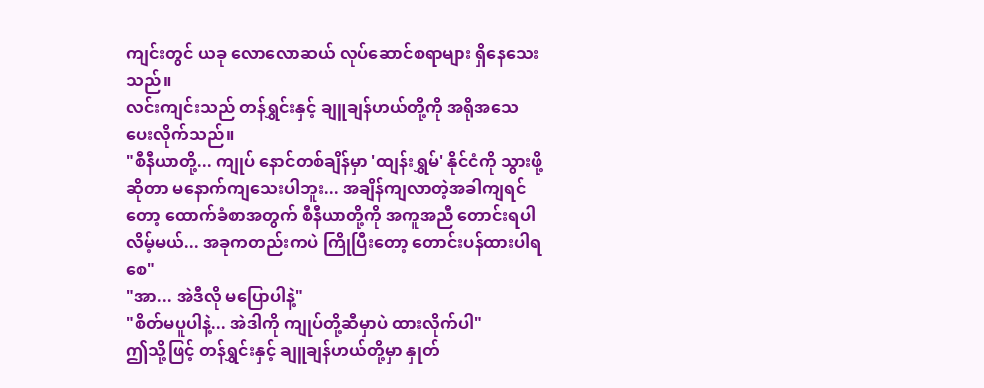ကျင်းတွင် ယခု လောလောဆယ် လုပ်ဆောင်စရာများ ရှိနေသေးသည်။
လင်းကျင်းသည် တန်ရွှင်းနှင့် ချူချန်ဟယ်တို့ကို အရိုအသေ ပေးလိုက်သည်။
"စီနီယာတို့... ကျုပ် နောင်တစ်ချိန်မှာ 'ထျန်းရွှမ်' နိုင်ငံကို သွားဖို့ဆိုတာ မနောက်ကျသေးပါဘူး... အချိန်ကျလာတဲ့အခါကျရင်တော့ ထောက်ခံစာအတွက် စီနီယာတို့ကို အကူအညီ တောင်းရပါလိမ့်မယ်... အခုကတည်းကပဲ ကြိုပြီးတော့ တောင်းပန်ထားပါရစေ"
"အာ... အဲဒီလို မပြောပါနဲ့"
"စိတ်မပူပါနဲ့... အဲဒါကို ကျုပ်တို့ဆီမှာပဲ ထားလိုက်ပါ"
ဤသို့ဖြင့် တန်ရွှင်းနှင့် ချူချန်ဟယ်တို့မှာ နှုတ်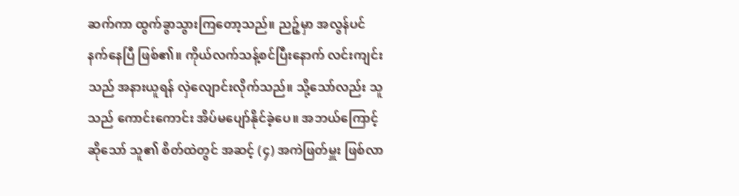ဆက်ကာ ထွက်ခွာသွားကြတော့သည်။ ညဉ့်မှာ အလွန်ပင် နက်နေပြီ ဖြစ်၏။ ကိုယ်လက်သန့်စင်ပြီးနောက် လင်းကျင်းသည် အနားယူရန် လှဲလျောင်းလိုက်သည်။ သို့သော်လည်း သူသည် ကောင်းကောင်း အိပ်မပျော်နိုင်ခဲ့ပေ။ အဘယ်ကြောင့်ဆိုသော် သူ၏ စိတ်ထဲတွင် အဆင့် (၄) အကဲဖြတ်မှူး ဖြစ်လာ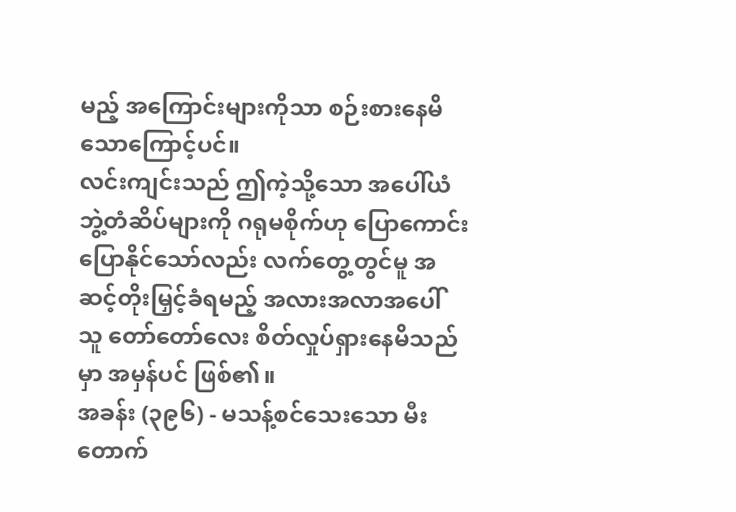မည့် အကြောင်းများကိုသာ စဉ်းစားနေမိသောကြောင့်ပင်။
လင်းကျင်းသည် ဤကဲ့သို့သော အပေါ်ယံ ဘွဲ့တံဆိပ်များကို ဂရုမစိုက်ဟု ပြောကောင်း ပြောနိုင်သော်လည်း လက်တွေ့တွင်မူ အဆင့်တိုးမြှင့်ခံရမည့် အလားအလာအပေါ် သူ တော်တော်လေး စိတ်လှုပ်ရှားနေမိသည်မှာ အမှန်ပင် ဖြစ်၏။
အခန်း (၃၉၆) - မသန့်စင်သေးသော မီးတောက်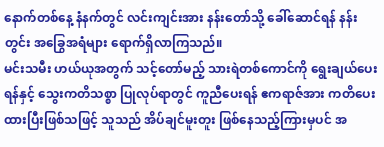နောက်တစ်နေ့ နံနက်တွင် လင်းကျင်းအား နန်းတော်သို့ ခေါ်ဆောင်ရန် နန်းတွင်း အခြွေအရံများ ရောက်ရှိလာကြသည်။
မင်းသမီး ဟယ်ယုအတွက် သင့်တော်မည့် သားရဲတစ်ကောင်ကို ရွေးချယ်ပေးရန်နှင့် သွေးကတိသစ္စာ ပြုလုပ်ရာတွင် ကူညီပေးရန် ဧကရာဇ်အား ကတိပေးထားပြီးဖြစ်သဖြင့် သူသည် အိပ်ချင်မူးတူး ဖြစ်နေသည့်ကြားမှပင် အ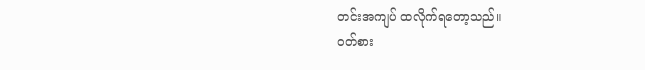တင်းအကျပ် ထလိုက်ရတော့သည်။
ဝတ်စား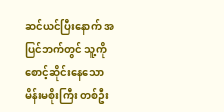ဆင်ယင်ပြီးနောက် အပြင်ဘက်တွင် သူ့ကို စောင့်ဆိုင်းနေသော မိန်းမစိုးကြီး တစ်ဦး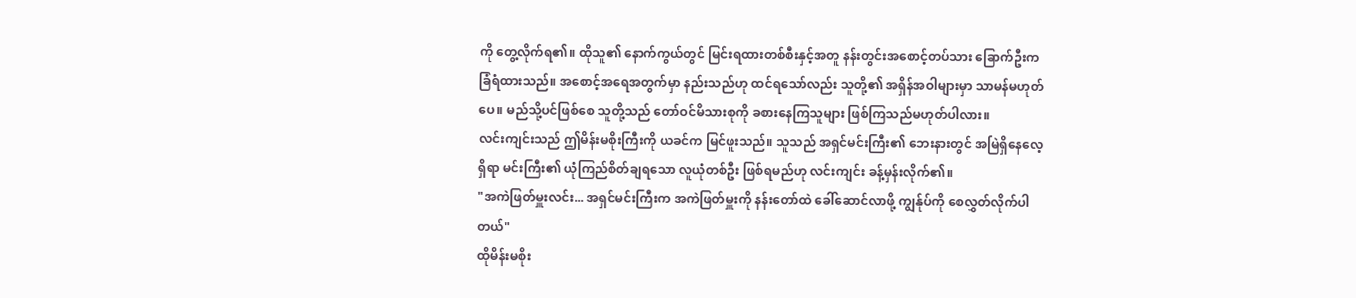ကို တွေ့လိုက်ရ၏။ ထိုသူ၏ နောက်ကွယ်တွင် မြင်းရထားတစ်စီးနှင့်အတူ နန်းတွင်းအစောင့်တပ်သား ခြောက်ဦးက ခြံရံထားသည်။ အစောင့်အရေအတွက်မှာ နည်းသည်ဟု ထင်ရသော်လည်း သူတို့၏ အရှိန်အဝါများမှာ သာမန်မဟုတ်ပေ။ မည်သို့ပင်ဖြစ်စေ သူတို့သည် တော်ဝင်မိသားစုကို ခစားနေကြသူများ ဖြစ်ကြသည်မဟုတ်ပါလား။
လင်းကျင်းသည် ဤမိန်းမစိုးကြီးကို ယခင်က မြင်ဖူးသည်။ သူသည် အရှင်မင်းကြီး၏ ဘေးနားတွင် အမြဲရှိနေလေ့ရှိရာ မင်းကြီး၏ ယုံကြည်စိတ်ချရသော လူယုံတစ်ဦး ဖြစ်ရမည်ဟု လင်းကျင်း ခန့်မှန်းလိုက်၏။
"အကဲဖြတ်မှူးလင်း... အရှင်မင်းကြီးက အကဲဖြတ်မှူးကို နန်းတော်ထဲ ခေါ်ဆောင်လာဖို့ ကျွန်ုပ်ကို စေလွှတ်လိုက်ပါတယ်"
ထိုမိန်းမစိုး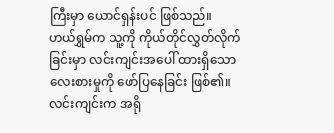ကြီးမှာ ယောင်ရှန်းပင် ဖြစ်သည်။
ဟယ်ရွှမ်က သူ့ကို ကိုယ်တိုင်လွှတ်လိုက်ခြင်းမှာ လင်းကျင်းအပေါ် ထားရှိသော လေးစားမှုကို ဖော်ပြနေခြင်း ဖြစ်၏။
လင်းကျင်းက အရို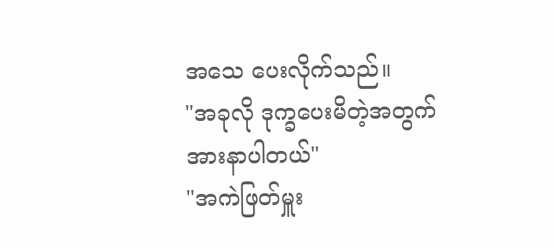အသေ ပေးလိုက်သည်။
"အခုလို ဒုက္ခပေးမိတဲ့အတွက် အားနာပါတယ်"
"အကဲဖြတ်မှူး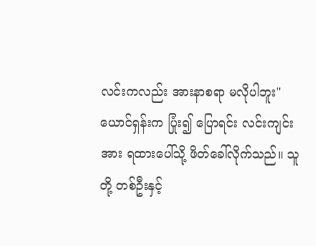လင်းကလည်း အားနာစရာ မလိုပါဘူး"
ယောင်ရှန်းက ပြုံး၍ ပြောရင်း လင်းကျင်းအား ရထားပေါ်သို့ ဖိတ်ခေါ်လိုက်သည်။ သူတို့ တစ်ဦးနှင့်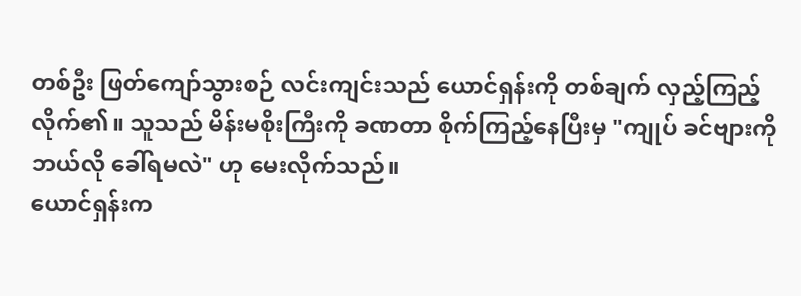တစ်ဦး ဖြတ်ကျော်သွားစဉ် လင်းကျင်းသည် ယောင်ရှန်းကို တစ်ချက် လှည့်ကြည့်လိုက်၏။ သူသည် မိန်းမစိုးကြီးကို ခဏတာ စိုက်ကြည့်နေပြီးမှ "ကျုပ် ခင်ဗျားကို ဘယ်လို ခေါ်ရမလဲ" ဟု မေးလိုက်သည်။
ယောင်ရှန်းက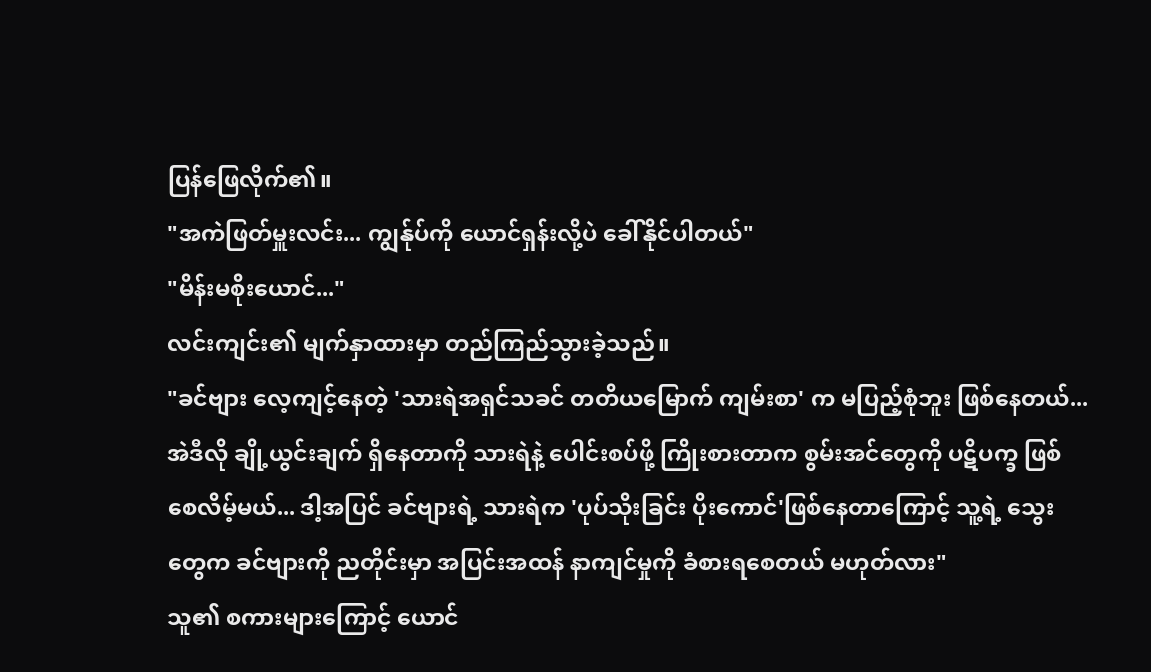ပြန်ဖြေလိုက်၏။
"အကဲဖြတ်မှူးလင်း... ကျွန်ုပ်ကို ယောင်ရှန်းလို့ပဲ ခေါ်နိုင်ပါတယ်"
"မိန်းမစိုးယောင်..."
လင်းကျင်း၏ မျက်နှာထားမှာ တည်ကြည်သွားခဲ့သည်။
"ခင်ဗျား လေ့ကျင့်နေတဲ့ 'သားရဲအရှင်သခင် တတိယမြောက် ကျမ်းစာ' က မပြည့်စုံဘူး ဖြစ်နေတယ်... အဲဒီလို ချို့ယွင်းချက် ရှိနေတာကို သားရဲနဲ့ ပေါင်းစပ်ဖို့ ကြိုးစားတာက စွမ်းအင်တွေကို ပဋိပက္ခ ဖြစ်စေလိမ့်မယ်... ဒါ့အပြင် ခင်ဗျားရဲ့ သားရဲက 'ပုပ်သိုးခြင်း ပိုးကောင်'ဖြစ်နေတာကြောင့် သူ့ရဲ့ သွေးတွေက ခင်ဗျားကို ညတိုင်းမှာ အပြင်းအထန် နာကျင်မှုကို ခံစားရစေတယ် မဟုတ်လား"
သူ၏ စကားများကြောင့် ယောင်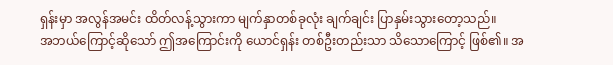ရှန်းမှာ အလွန်အမင်း ထိတ်လန့်သွားကာ မျက်နှာတစ်ခုလုံး ချက်ချင်း ပြာနှမ်းသွားတော့သည်။
အဘယ်ကြောင့်ဆိုသော် ဤအကြောင်းကို ယောင်ရှန်း တစ်ဦးတည်းသာ သိသောကြောင့် ဖြစ်၏။ အ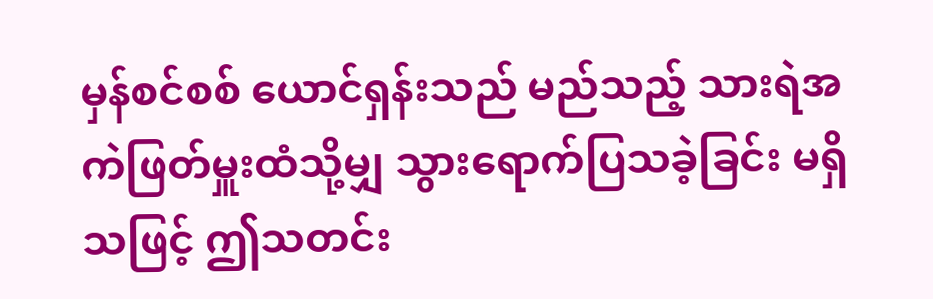မှန်စင်စစ် ယောင်ရှန်းသည် မည်သည့် သားရဲအကဲဖြတ်မှူးထံသို့မျှ သွားရောက်ပြသခဲ့ခြင်း မရှိသဖြင့် ဤသတင်း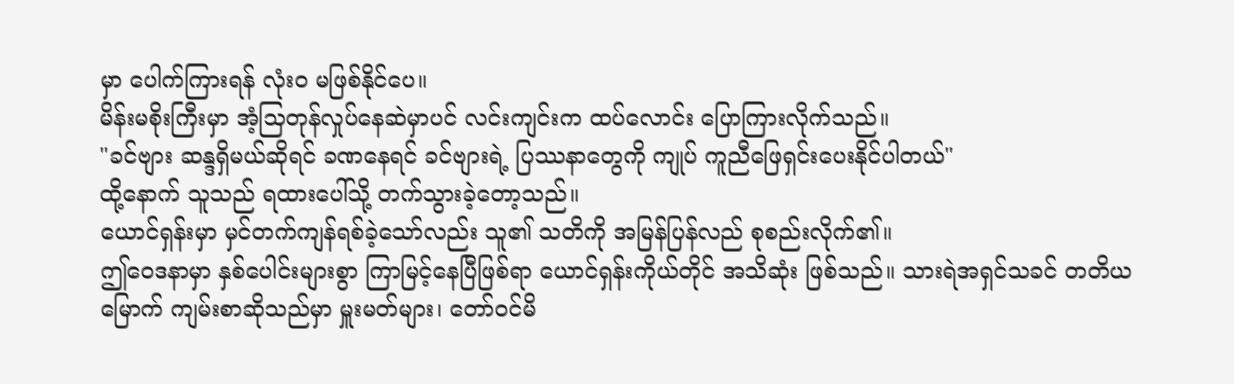မှာ ပေါက်ကြားရန် လုံးဝ မဖြစ်နိုင်ပေ။
မိန်းမစိုးကြီးမှာ အံ့သြတုန်လှုပ်နေဆဲမှာပင် လင်းကျင်းက ထပ်လောင်း ပြောကြားလိုက်သည်။
"ခင်ဗျား ဆန္ဒရှိမယ်ဆိုရင် ခဏနေရင် ခင်ဗျားရဲ့ ပြဿနာတွေကို ကျုပ် ကူညီဖြေရှင်းပေးနိုင်ပါတယ်"
ထို့နောက် သူသည် ရထားပေါ်သို့ တက်သွားခဲ့တော့သည်။
ယောင်ရှန်းမှာ မှင်တက်ကျန်ရစ်ခဲ့သော်လည်း သူ၏ သတိကို အမြန်ပြန်လည် စုစည်းလိုက်၏။
ဤဝေဒနာမှာ နှစ်ပေါင်းများစွာ ကြာမြင့်နေပြီဖြစ်ရာ ယောင်ရှန်းကိုယ်တိုင် အသိဆုံး ဖြစ်သည်။ သားရဲအရှင်သခင် တတိယမြောက် ကျမ်းစာဆိုသည်မှာ မှူးမတ်များ၊ တော်ဝင်မိ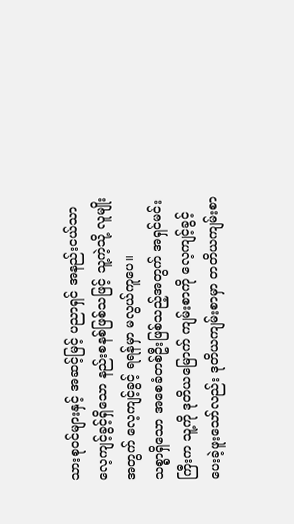သားစုဝင်များနှင့် အဆင့်မြင့် ပညာရှင် အနည်းငယ်သာ လေ့ကျင့်ခွင့်ရှိသော နည်းစနစ်ဖြစ်သဖြင့် သူ့ကဲ့သို့ လူမျိုးအတွက် လေ့ကျင့်ခွင့် ရရန်မှာ မလွယ်ကူပေ။
သစ္စာရှိသော အစေခံတစ်ဦးဖြစ်သည့်အတွက် အရှင်မင်းကြီးက သူ့ကို ဒုတိယမြောက် ကျမ်းစာကို လေ့ကျင့်ခွင့် ပေးခဲ့ဖူးသော်လည်း ဒုတိယကျမ်းစာမှာ တတိယကျမ်းစာ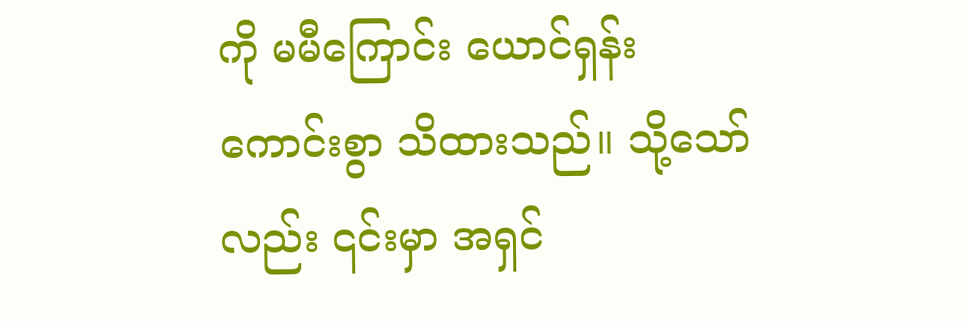ကို မမီကြောင်း ယောင်ရှန်း ကောင်းစွာ သိထားသည်။ သို့သော်လည်း ၎င်းမှာ အရှင်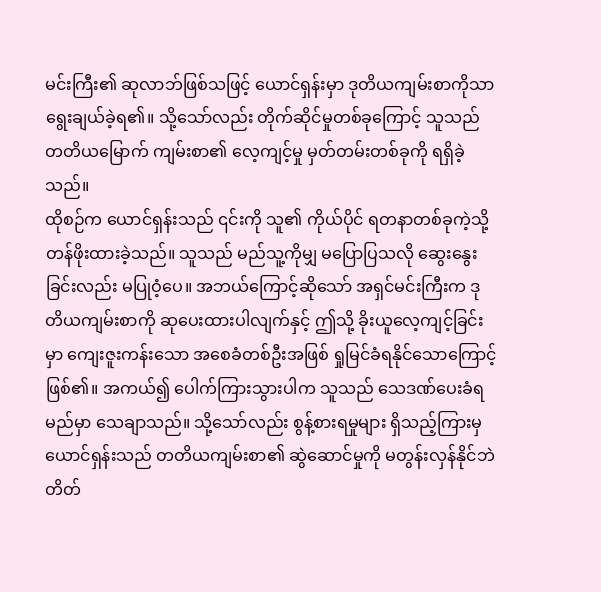မင်းကြီး၏ ဆုလာဘ်ဖြစ်သဖြင့် ယောင်ရှန်းမှာ ဒုတိယကျမ်းစာကိုသာ ရွေးချယ်ခဲ့ရ၏။ သို့သော်လည်း တိုက်ဆိုင်မှုတစ်ခုကြောင့် သူသည် တတိယမြောက် ကျမ်းစာ၏ လေ့ကျင့်မှု မှတ်တမ်းတစ်ခုကို ရရှိခဲ့သည်။
ထိုစဉ်က ယောင်ရှန်းသည် ၎င်းကို သူ၏ ကိုယ်ပိုင် ရတနာတစ်ခုကဲ့သို့ တန်ဖိုးထားခဲ့သည်။ သူသည် မည်သူ့ကိုမျှ မပြောပြသလို ဆွေးနွေးခြင်းလည်း မပြုဝံ့ပေ။ အဘယ်ကြောင့်ဆိုသော် အရှင်မင်းကြီးက ဒုတိယကျမ်းစာကို ဆုပေးထားပါလျက်နှင့် ဤသို့ ခိုးယူလေ့ကျင့်ခြင်းမှာ ကျေးဇူးကန်းသော အစေခံတစ်ဦးအဖြစ် ရှုမြင်ခံရနိုင်သောကြောင့် ဖြစ်၏။ အကယ်၍ ပေါက်ကြားသွားပါက သူသည် သေဒဏ်ပေးခံရမည်မှာ သေချာသည်။ သို့သော်လည်း စွန့်စားရမှုများ ရှိသည့်ကြားမှ ယောင်ရှန်းသည် တတိယကျမ်းစာ၏ ဆွဲဆောင်မှုကို မတွန်းလှန်နိုင်ဘဲ တိတ်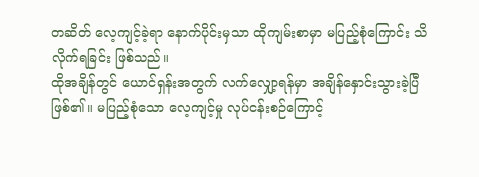တဆိတ် လေ့ကျင့်ခဲ့ရာ နောက်ပိုင်းမှသာ ထိုကျမ်းစာမှာ မပြည့်စုံကြောင်း သိလိုက်ရခြင်း ဖြစ်သည်။
ထိုအချိန်တွင် ယောင်ရှန်းအတွက် လက်လျှော့ရန်မှာ အချိန်နှောင်းသွားခဲ့ပြီ ဖြစ်၏။ မပြည့်စုံသော လေ့ကျင့်မှု လုပ်ငန်းစဉ်ကြောင့်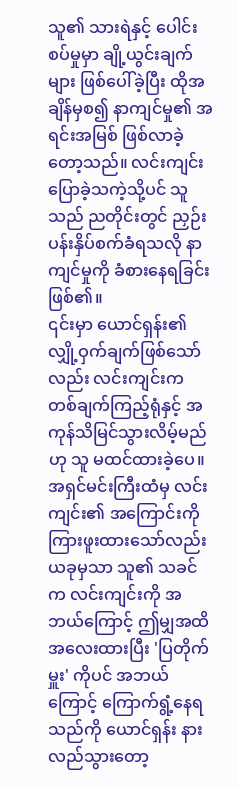သူ၏ သားရဲနှင့် ပေါင်းစပ်မှုမှာ ချို့ယွင်းချက်များ ဖြစ်ပေါ်ခဲ့ပြီး ထိုအချိန်မှစ၍ နာကျင်မှု၏ အရင်းအမြစ် ဖြစ်လာခဲ့တော့သည်။ လင်းကျင်း ပြောခဲ့သကဲ့သို့ပင် သူသည် ညတိုင်းတွင် ညှဉ်းပန်းနှိပ်စက်ခံရသလို နာကျင်မှုကို ခံစားနေရခြင်း ဖြစ်၏။
၎င်းမှာ ယောင်ရှန်း၏ လျှို့ဝှက်ချက်ဖြစ်သော်လည်း လင်းကျင်းက တစ်ချက်ကြည့်ရုံနှင့် အကုန်သိမြင်သွားလိမ့်မည်ဟု သူ မထင်ထားခဲ့ပေ။
အရှင်မင်းကြီးထံမှ လင်းကျင်း၏ အကြောင်းကို ကြားဖူးထားသော်လည်း ယခုမှသာ သူ၏ သခင်က လင်းကျင်းကို အဘယ်ကြောင့် ဤမျှအထိ အလေးထားပြီး 'ပြတိုက်မှူး' ကိုပင် အဘယ်ကြောင့် ကြောက်ရွံ့နေရသည်ကို ယောင်ရှန်း နားလည်သွားတော့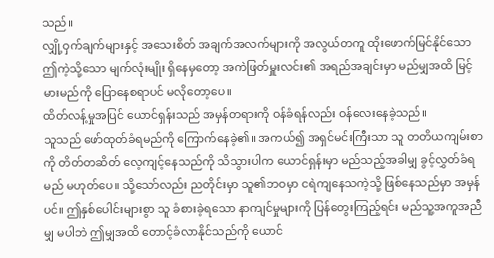သည်။
လျှို့ဝှက်ချက်များနှင့် အသေးစိတ် အချက်အလက်များကို အလွယ်တကူ ထိုးဖောက်မြင်နိုင်သော ဤကဲ့သို့သော မျက်လုံးမျိုး ရှိနေမှတော့ အကဲဖြတ်မှူးလင်း၏ အရည်အချင်းမှာ မည်မျှအထိ မြင့်မားမည်ကို ပြောနေစရာပင် မလိုတော့ပေ။
ထိတ်လန့်မှုအပြင် ယောင်ရှန်းသည် အမှန်တရားကို ဝန်ခံရန်လည်း ဝန်လေးနေခဲ့သည်။
သူသည် ဖော်ထုတ်ခံရမည်ကို ကြောက်နေခဲ့၏။ အကယ်၍ အရှင်မင်းကြီးသာ သူ တတိယကျမ်းစာကို တိတ်တဆိတ် လေ့ကျင့်နေသည်ကို သိသွားပါက ယောင်ရှန်းမှာ မည်သည့်အခါမျှ ခွင့်လွှတ်ခံရမည် မဟုတ်ပေ။ သို့သော်လည်း ညတိုင်းမှာ သူ၏ဘဝမှာ ငရဲကျနေသကဲ့သို့ ဖြစ်နေသည်မှာ အမှန်ပင်။ ဤနှစ်ပေါင်းများစွာ သူ ခံစားခဲ့ရသော နာကျင်မှုများကို ပြန်တွေးကြည့်ရင်း မည်သူ့အကူအညီမျှ မပါဘဲ ဤမျှအထိ တောင့်ခံလာနိုင်သည်ကို ယောင်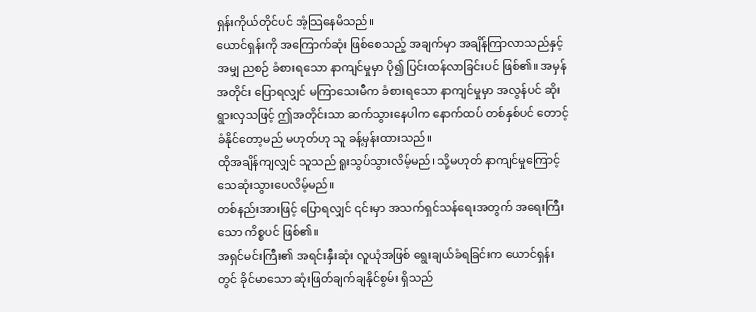ရှန်းကိုယ်တိုင်ပင် အံ့သြနေမိသည်။
ယောင်ရှန်းကို အကြောက်ဆုံး ဖြစ်စေသည့် အချက်မှာ အချိန်ကြာလာသည်နှင့်အမျှ ညစဉ် ခံစားရသော နာကျင်မှုမှာ ပို၍ ပြင်းထန်လာခြင်းပင် ဖြစ်၏။ အမှန်အတိုင်း ပြောရလျှင် မကြာသေးမီက ခံစားရသော နာကျင်မှုမှာ အလွန်ပင် ဆိုးရွားလှသဖြင့် ဤအတိုင်းသာ ဆက်သွားနေပါက နောက်ထပ် တစ်နှစ်ပင် တောင့်ခံနိုင်တော့မည် မဟုတ်ဟု သူ ခန့်မှန်းထားသည်။
ထိုအချိန်ကျလျှင် သူသည် ရူးသွပ်သွားလိမ့်မည်၊ သို့မဟုတ် နာကျင်မှုကြောင့် သေဆုံးသွားပေလိမ့်မည်။
တစ်နည်းအားဖြင့် ပြောရလျှင် ၎င်းမှာ အသက်ရှင်သန်ရေးအတွက် အရေးကြီးသော ကိစ္စပင် ဖြစ်၏။
အရှင်မင်းကြီး၏ အရင်းနှီးဆုံး လူယုံအဖြစ် ရွေးချယ်ခံရခြင်းက ယောင်ရှန်းတွင် ခိုင်မာသော ဆုံးဖြတ်ချက်ချနိုင်စွမ်း ရှိသည်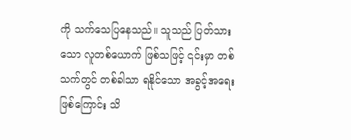ကို သက်သေပြနေသည်။ သူသည် ပြတ်သားသော လူတစ်ယောက် ဖြစ်သဖြင့် ၎င်းမှာ တစ်သက်တွင် တစ်ခါသာ ရနိုင်သော အခွင့်အရေး ဖြစ်ကြောင်း သိ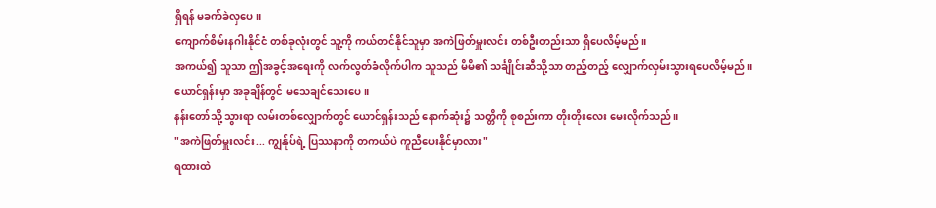ရှိရန် မခက်ခဲလှပေ။
ကျောက်စိမ်းနဂါးနိုင်ငံ တစ်ခုလုံးတွင် သူ့ကို ကယ်တင်နိုင်သူမှာ အကဲဖြတ်မှူးလင်း တစ်ဦးတည်းသာ ရှိပေလိမ့်မည်။
အကယ်၍ သူသာ ဤအခွင့်အရေးကို လက်လွတ်ခံလိုက်ပါက သူသည် မိမိ၏ သင်္ချိုင်းဆီသို့သာ တည့်တည့် လျှောက်လှမ်းသွားရပေလိမ့်မည်။
ယောင်ရှန်းမှာ အခုချိန်တွင် မသေချင်သေးပေ။
နန်းတော်သို့ သွားရာ လမ်းတစ်လျှောက်တွင် ယောင်ရှန်းသည် နောက်ဆုံး၌ သတ္တိကို စုစည်းကာ တိုးတိုးလေး မေးလိုက်သည်။
"အကဲဖြတ်မှူးလင်း... ကျွန်ုပ်ရဲ့ ပြဿနာကို တကယ်ပဲ ကူညီပေးနိုင်မှာလား"
ရထားထဲ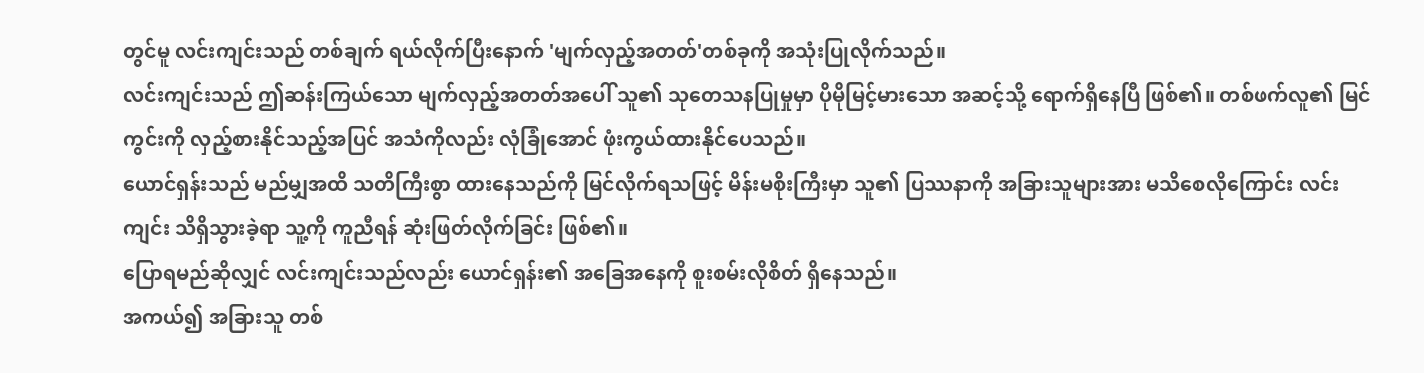တွင်မူ လင်းကျင်းသည် တစ်ချက် ရယ်လိုက်ပြီးနောက် 'မျက်လှည့်အတတ်'တစ်ခုကို အသုံးပြုလိုက်သည်။
လင်းကျင်းသည် ဤဆန်းကြယ်သော မျက်လှည့်အတတ်အပေါ် သူ၏ သုတေသနပြုမှုမှာ ပိုမိုမြင့်မားသော အဆင့်သို့ ရောက်ရှိနေပြီ ဖြစ်၏။ တစ်ဖက်လူ၏ မြင်ကွင်းကို လှည့်စားနိုင်သည့်အပြင် အသံကိုလည်း လုံခြုံအောင် ဖုံးကွယ်ထားနိုင်ပေသည်။
ယောင်ရှန်းသည် မည်မျှအထိ သတိကြီးစွာ ထားနေသည်ကို မြင်လိုက်ရသဖြင့် မိန်းမစိုးကြီးမှာ သူ၏ ပြဿနာကို အခြားသူများအား မသိစေလိုကြောင်း လင်းကျင်း သိရှိသွားခဲ့ရာ သူ့ကို ကူညီရန် ဆုံးဖြတ်လိုက်ခြင်း ဖြစ်၏။
ပြောရမည်ဆိုလျှင် လင်းကျင်းသည်လည်း ယောင်ရှန်း၏ အခြေအနေကို စူးစမ်းလိုစိတ် ရှိနေသည်။
အကယ်၍ အခြားသူ တစ်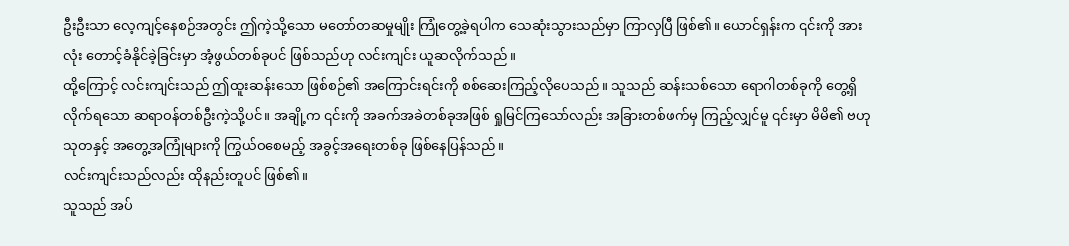ဦးဦးသာ လေ့ကျင့်နေစဉ်အတွင်း ဤကဲ့သို့သော မတော်တဆမှုမျိုး ကြုံတွေ့ခဲ့ရပါက သေဆုံးသွားသည်မှာ ကြာလှပြီ ဖြစ်၏။ ယောင်ရှန်းက ၎င်းကို အားလုံး တောင့်ခံနိုင်ခဲ့ခြင်းမှာ အံ့ဖွယ်တစ်ခုပင် ဖြစ်သည်ဟု လင်းကျင်း ယူဆလိုက်သည်။
ထို့ကြောင့် လင်းကျင်းသည် ဤထူးဆန်းသော ဖြစ်စဉ်၏ အကြောင်းရင်းကို စစ်ဆေးကြည့်လိုပေသည်။ သူသည် ဆန်းသစ်သော ရောဂါတစ်ခုကို တွေ့ရှိလိုက်ရသော ဆရာဝန်တစ်ဦးကဲ့သို့ပင်။ အချို့က ၎င်းကို အခက်အခဲတစ်ခုအဖြစ် ရှုမြင်ကြသော်လည်း အခြားတစ်ဖက်မှ ကြည့်လျှင်မူ ၎င်းမှာ မိမိ၏ ဗဟုသုတနှင့် အတွေ့အကြုံများကို ကြွယ်ဝစေမည့် အခွင့်အရေးတစ်ခု ဖြစ်နေပြန်သည်။
လင်းကျင်းသည်လည်း ထိုနည်းတူပင် ဖြစ်၏။
သူသည် အပ်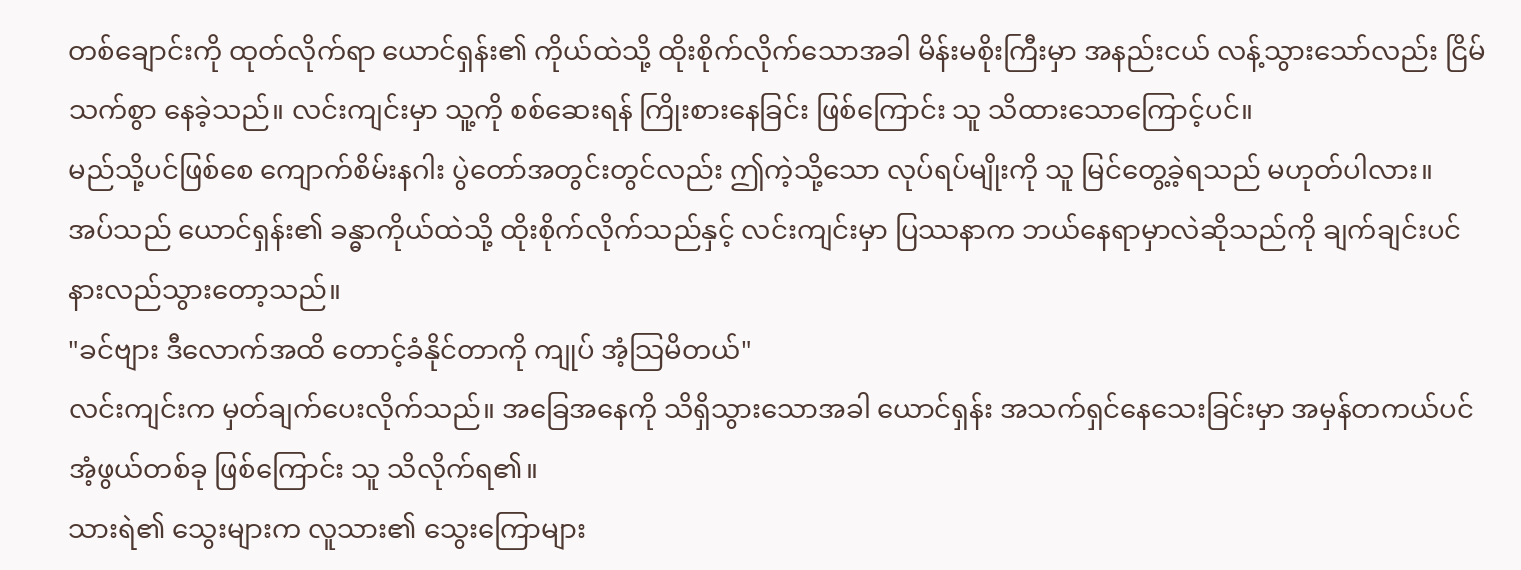တစ်ချောင်းကို ထုတ်လိုက်ရာ ယောင်ရှန်း၏ ကိုယ်ထဲသို့ ထိုးစိုက်လိုက်သောအခါ မိန်းမစိုးကြီးမှာ အနည်းငယ် လန့်သွားသော်လည်း ငြိမ်သက်စွာ နေခဲ့သည်။ လင်းကျင်းမှာ သူ့ကို စစ်ဆေးရန် ကြိုးစားနေခြင်း ဖြစ်ကြောင်း သူ သိထားသောကြောင့်ပင်။
မည်သို့ပင်ဖြစ်စေ ကျောက်စိမ်းနဂါး ပွဲတော်အတွင်းတွင်လည်း ဤကဲ့သို့သော လုပ်ရပ်မျိုးကို သူ မြင်တွေ့ခဲ့ရသည် မဟုတ်ပါလား။
အပ်သည် ယောင်ရှန်း၏ ခန္ဓာကိုယ်ထဲသို့ ထိုးစိုက်လိုက်သည်နှင့် လင်းကျင်းမှာ ပြဿနာက ဘယ်နေရာမှာလဲဆိုသည်ကို ချက်ချင်းပင် နားလည်သွားတော့သည်။
"ခင်ဗျား ဒီလောက်အထိ တောင့်ခံနိုင်တာကို ကျုပ် အံ့သြမိတယ်"
လင်းကျင်းက မှတ်ချက်ပေးလိုက်သည်။ အခြေအနေကို သိရှိသွားသောအခါ ယောင်ရှန်း အသက်ရှင်နေသေးခြင်းမှာ အမှန်တကယ်ပင် အံ့ဖွယ်တစ်ခု ဖြစ်ကြောင်း သူ သိလိုက်ရ၏။
သားရဲ၏ သွေးများက လူသား၏ သွေးကြောများ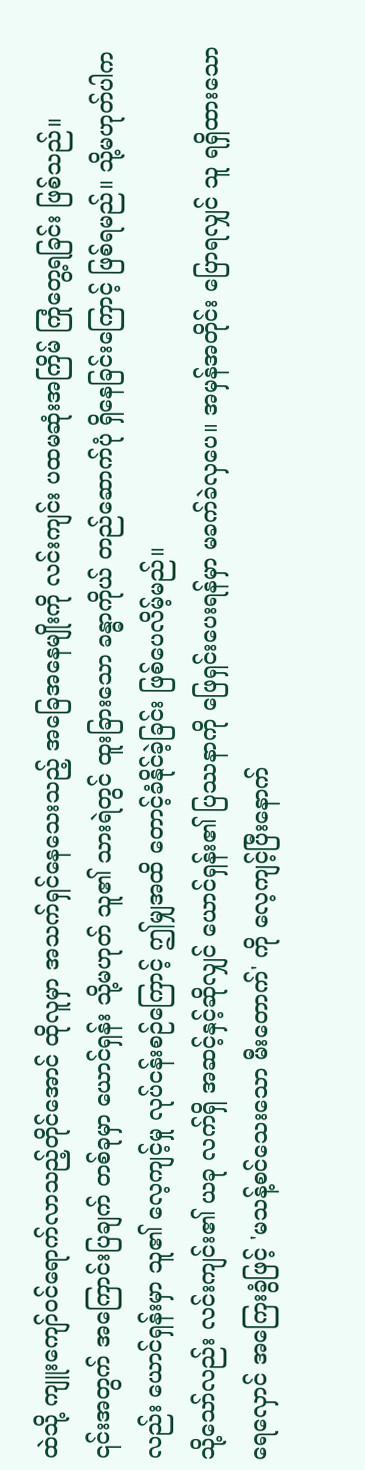ထဲသို့ ကျူးကျော်ဝင်ရောက်လာသည့်တိုင်အောင် ထိုလူမှာ အသက်ရှင်နေသေးသည့် အခြေအနေမျိုးကို လင်းကျင်း ပထမဆုံးအကြိမ် ကြုံတွေ့ရခြင်း ဖြစ်သည်။
၎င်းအတွက် အကြောင်းပြချက် တစ်ခုမှာ ယောင်ရှန်း သို့မဟုတ် သူ၏ သားရဲတွင် ထူးခြားသော ခန္ဓာကိုယ် တည်ဆောက်ပုံ ရှိနေခြင်းကြောင့် ဖြစ်ရမည်။ သို့မဟုတ်ပါကလည်း ယောင်ရှန်းမှာ သူ၏ လေ့ကျင့်မှု လုပ်ငန်းစဉ်ကြောင့် ဤမျှအထိ တောင့်ခံနိုင်ခဲ့ခြင်း ဖြစ်ပေလိမ့်မည်။
သို့သော်လည်း လင်းကျင်း၏ ယခု လက်ရှိ အဆင့်နှင့်ဆိုလျှင် ယောင်ရှန်း၏ ပြဿနာကို ဖြေရှင်းပေးရန်မှာ မခက်ခဲလှပေ။ အမှန်အတိုင်း ပြောရလျှင် သူ ရရှိထားသော ရေလှောင် အကြေးခွံဖြင့် 'မသန့်စင်သေးသော မီးတောက်' ကို လေ့ကျင့်ပြီးနောက်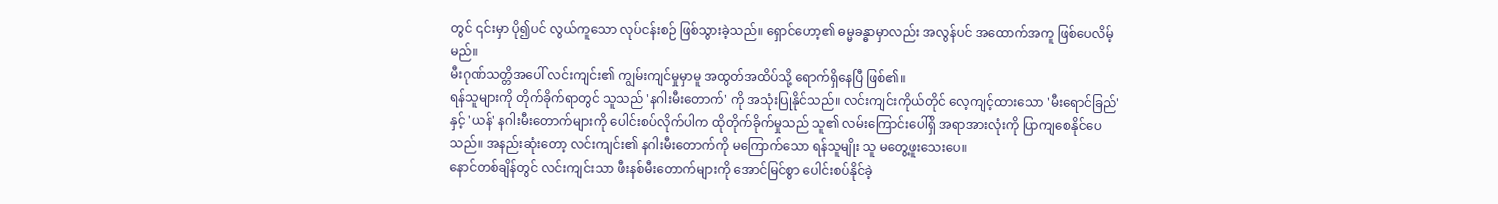တွင် ၎င်းမှာ ပို၍ပင် လွယ်ကူသော လုပ်ငန်းစဉ် ဖြစ်သွားခဲ့သည်။ ရှောင်ဟော့၏ ဓမ္မခန္ဓာမှာလည်း အလွန်ပင် အထောက်အကူ ဖြစ်ပေလိမ့်မည်။
မီးဂုဏ်သတ္တိအပေါ် လင်းကျင်း၏ ကျွမ်းကျင်မှုမှာမူ အထွတ်အထိပ်သို့ ရောက်ရှိနေပြီ ဖြစ်၏။
ရန်သူများကို တိုက်ခိုက်ရာတွင် သူသည် 'နဂါးမီးတောက်' ကို အသုံးပြုနိုင်သည်။ လင်းကျင်းကိုယ်တိုင် လေ့ကျင့်ထားသော 'မီးရောင်ခြည်' နှင့် 'ယန်' နဂါးမီးတောက်များကို ပေါင်းစပ်လိုက်ပါက ထိုတိုက်ခိုက်မှုသည် သူ၏ လမ်းကြောင်းပေါ်ရှိ အရာအားလုံးကို ပြာကျစေနိုင်ပေသည်။ အနည်းဆုံးတော့ လင်းကျင်း၏ နဂါးမီးတောက်ကို မကြောက်သော ရန်သူမျိုး သူ မတွေ့ဖူးသေးပေ။
နောင်တစ်ချိန်တွင် လင်းကျင်းသာ ဖီးနစ်မီးတောက်များကို အောင်မြင်စွာ ပေါင်းစပ်နိုင်ခဲ့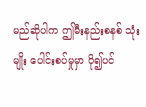မည်ဆိုပါက ဤမီးနည်းစနစ် သုံးမျိုး ပေါင်းစပ်မှုမှာ ပို၍ပင်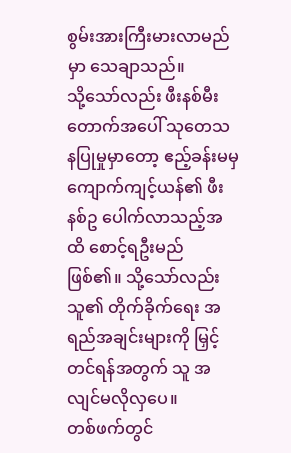စွမ်းအားကြီးမားလာမည်မှာ သေချာသည်။
သို့သော်လည်း ဖီးနစ်မီးတောက်အပေါ် သုတေသနပြုမှုမှာတော့ ဧည့်ခန်းမမှ ကျောက်ကျင့်ယန်၏ ဖီးနစ်ဥ ပေါက်လာသည့်အထိ စောင့်ရဦးမည် ဖြစ်၏။ သို့သော်လည်း သူ၏ တိုက်ခိုက်ရေး အရည်အချင်းများကို မြှင့်တင်ရန်အတွက် သူ အလျင်မလိုလှပေ။
တစ်ဖက်တွင်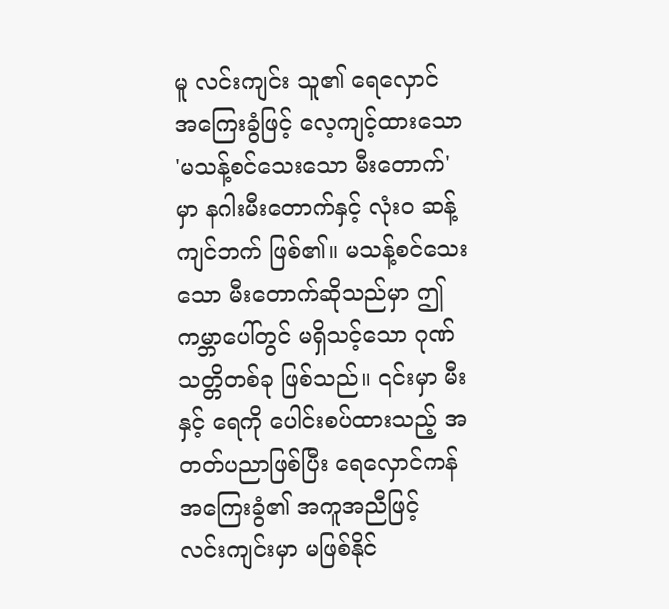မူ လင်းကျင်း သူ၏ ရေလှောင် အကြေးခွံဖြင့် လေ့ကျင့်ထားသော 'မသန့်စင်သေးသော မီးတောက်' မှာ နဂါးမီးတောက်နှင့် လုံးဝ ဆန့်ကျင်ဘက် ဖြစ်၏။ မသန့်စင်သေးသော မီးတောက်ဆိုသည်မှာ ဤကမ္ဘာပေါ်တွင် မရှိသင့်သော ဂုဏ်သတ္တိတစ်ခု ဖြစ်သည်။ ၎င်းမှာ မီးနှင့် ရေကို ပေါင်းစပ်ထားသည့် အတတ်ပညာဖြစ်ပြီး ရေလှောင်ကန် အကြေးခွံ၏ အကူအညီဖြင့် လင်းကျင်းမှာ မဖြစ်နိုင်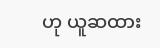ဟု ယူဆထား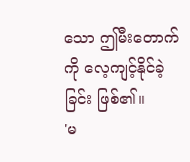သော ဤမီးတောက်ကို လေ့ကျင့်နိုင်ခဲ့ခြင်း ဖြစ်၏။
'မ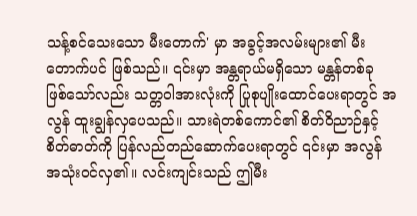သန့်စင်သေးသော မီးတောက်' မှာ အခွင့်အလမ်းများ၏ မီးတောက်ပင် ဖြစ်သည်။ ၎င်းမှာ အန္တရာယ်မရှိသော မန္တန်တစ်ခု ဖြစ်သော်လည်း သတ္တဝါအားလုံးကို ပြုစုပျိုးထောင်ပေးရာတွင် အလွန် ထူးချွန်လှပေသည်။ သားရဲတစ်ကောင်၏ စိတ်ဝိညာဉ်နှင့် စိတ်ဓာတ်ကို ပြန်လည်တည်ဆောက်ပေးရာတွင် ၎င်းမှာ အလွန် အသုံးဝင်လှ၏။ လင်းကျင်းသည် ဤမီး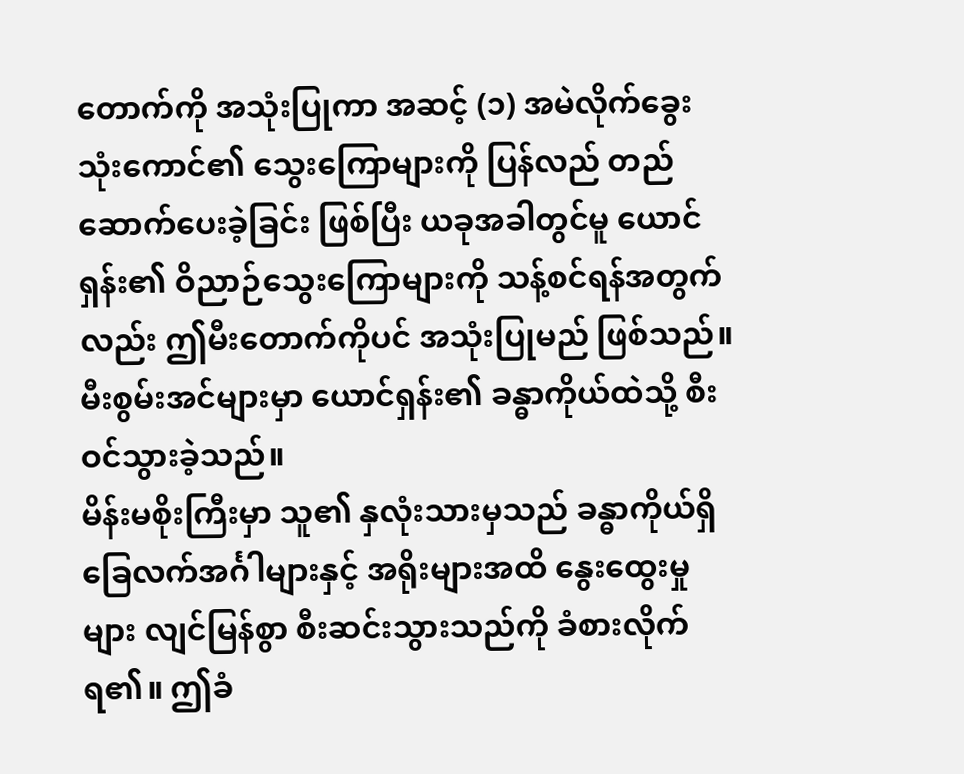တောက်ကို အသုံးပြုကာ အဆင့် (၁) အမဲလိုက်ခွေး သုံးကောင်၏ သွေးကြောများကို ပြန်လည် တည်ဆောက်ပေးခဲ့ခြင်း ဖြစ်ပြီး ယခုအခါတွင်မူ ယောင်ရှန်း၏ ဝိညာဉ်သွေးကြောများကို သန့်စင်ရန်အတွက်လည်း ဤမီးတောက်ကိုပင် အသုံးပြုမည် ဖြစ်သည်။
မီးစွမ်းအင်များမှာ ယောင်ရှန်း၏ ခန္ဓာကိုယ်ထဲသို့ စီးဝင်သွားခဲ့သည်။
မိန်းမစိုးကြီးမှာ သူ၏ နှလုံးသားမှသည် ခန္ဓာကိုယ်ရှိ ခြေလက်အင်္ဂါများနှင့် အရိုးများအထိ နွေးထွေးမှုများ လျင်မြန်စွာ စီးဆင်းသွားသည်ကို ခံစားလိုက်ရ၏။ ဤခံ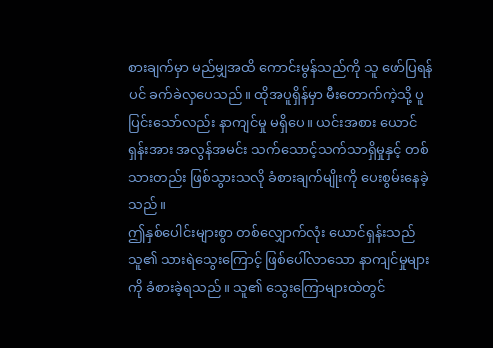စားချက်မှာ မည်မျှအထိ ကောင်းမွန်သည်ကို သူ ဖော်ပြရန်ပင် ခက်ခဲလှပေသည်။ ထိုအပူရှိန်မှာ မီးတောက်ကဲ့သို့ ပူပြင်းသော်လည်း နာကျင်မှု မရှိပေ။ ယင်းအစား ယောင်ရှန်းအား အလွန်အမင်း သက်သောင့်သက်သာရှိမှုနှင့် တစ်သားတည်း ဖြစ်သွားသလို ခံစားချက်မျိုးကို ပေးစွမ်းနေခဲ့သည်။
ဤနှစ်ပေါင်းများစွာ တစ်လျှောက်လုံး ယောင်ရှန်းသည် သူ၏ သားရဲသွေးကြောင့် ဖြစ်ပေါ်လာသော နာကျင်မှုများကို ခံစားခဲ့ရသည်။ သူ၏ သွေးကြောများထဲတွင်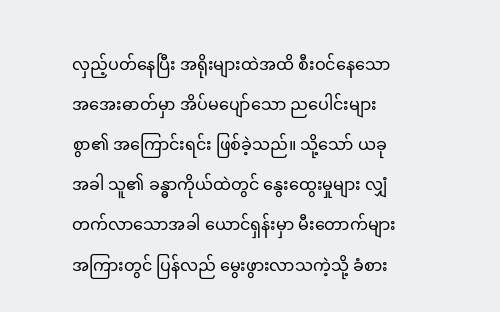လှည့်ပတ်နေပြီး အရိုးများထဲအထိ စီးဝင်နေသော အအေးဓာတ်မှာ အိပ်မပျော်သော ညပေါင်းများစွာ၏ အကြောင်းရင်း ဖြစ်ခဲ့သည်။ သို့သော် ယခုအခါ သူ၏ ခန္ဓာကိုယ်ထဲတွင် နွေးထွေးမှုများ လျှံတက်လာသောအခါ ယောင်ရှန်းမှာ မီးတောက်များအကြားတွင် ပြန်လည် မွေးဖွားလာသကဲ့သို့ ခံစား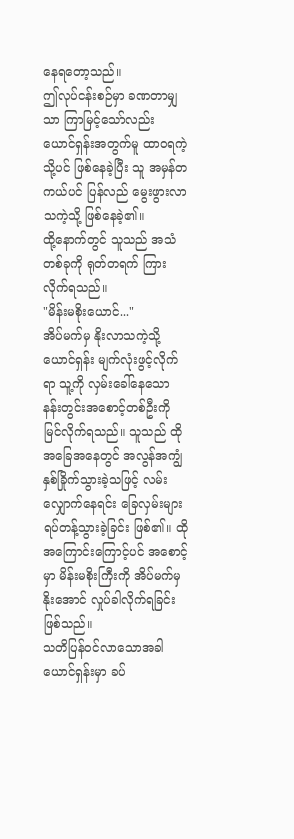နေရတော့သည်။
ဤလုပ်ငန်းစဉ်မှာ ခဏတာမျှသာ ကြာမြင့်သော်လည်း ယောင်ရှန်းအတွက်မူ ထာဝရကဲ့သို့ပင် ဖြစ်နေခဲ့ပြီး သူ အမှန်တကယ်ပင် ပြန်လည် မွေးဖွားလာသကဲ့သို့ ဖြစ်နေခဲ့၏။
ထို့နောက်တွင် သူသည် အသံတစ်ခုကို ရုတ်တရက် ကြားလိုက်ရသည်။
"မိန်းမစိုးယောင်..."
အိပ်မက်မှ နိုးလာသကဲ့သို့ ယောင်ရှန်း မျက်လုံးဖွင့်လိုက်ရာ သူ့ကို လှမ်းခေါ်နေသော နန်းတွင်းအစောင့်တစ်ဦးကို မြင်လိုက်ရသည်။ သူသည် ထိုအခြေအနေတွင် အလွန်အကျွံ နှစ်ခြိုက်သွားခဲ့သဖြင့် လမ်းလျှောက်နေရင်း ခြေလှမ်းများ ရပ်တန့်သွားခဲ့ခြင်း ဖြစ်၏။ ထိုအကြောင်းကြောင့်ပင် အစောင့်မှာ မိန်းမစိုးကြီးကို အိပ်မက်မှ နိုးအောင် လှုပ်ခါလိုက်ရခြင်း ဖြစ်သည်။
သတိပြန်ဝင်လာသောအခါ ယောင်ရှန်းမှာ ခပ်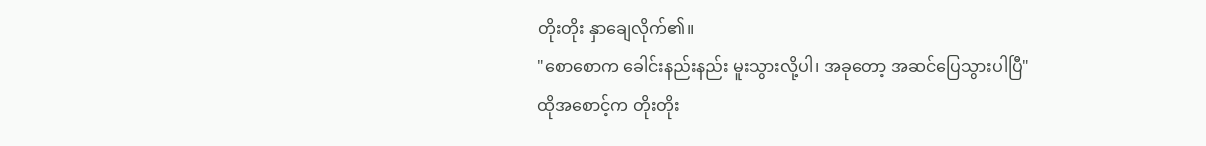တိုးတိုး နှာချေလိုက်၏။
"စောစောက ခေါင်းနည်းနည်း မူးသွားလို့ပါ၊ အခုတော့ အဆင်ပြေသွားပါပြီ"
ထိုအစောင့်က တိုးတိုး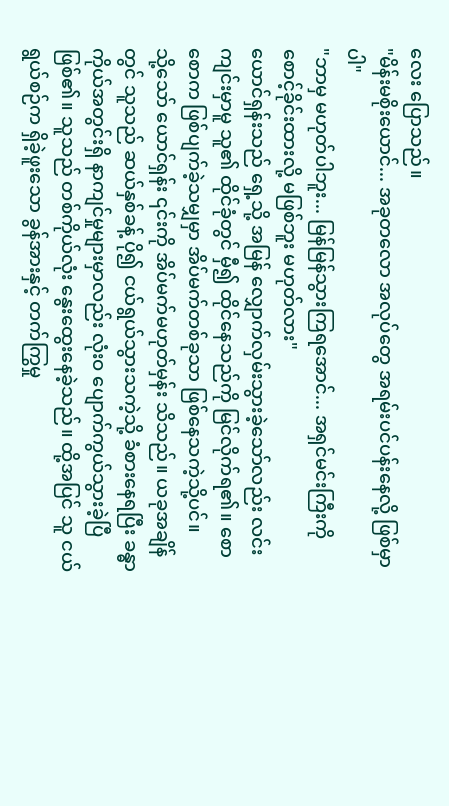လေး ပြောသည်။
"မိန်းမစိုးယောင်... အခုတလော အလုပ်တွေ အရမ်းပင်ပန်းနေလို့ ဖြစ်မှာပါ"
"ဘာမှ မဟုတ်ပါဘူး... မြန်မြန်သွားကြရအောင်... အရှင်မင်းကြီးကို စောင့်ခိုင်းထားလို့ မဖြစ်ဘူး မဟုတ်လား"
ယောင်ရှန်းသည် ရှေ့သို့ အမြန် လျှောက်လှမ်းသွားခဲ့သော်လည်း လင်းကျင်းမှာမူ သူ၏ ထိုင်ခုံတွင် မှီ၍ ထိုင်နေသည်ကို မြင်လိုက်ရ၏။ စောစောက ဖြစ်ပျက်ခဲ့သမျှမှာ အိပ်မက်တစ်ခုသာ ဖြစ်နေသကဲ့သို့ပင်။
သို့သော် ယောင်ရှန်း ၎င်းကို အိပ်မက်မဟုတ်မှန်း သိသည်။ ယခုအချိန်တွင် သူသည် ဆယ်နှစ်ခန့် ပို၍ ငယ်ရွယ်သွားသကဲ့သို့ ခံစားနေရပြီး ခန္ဓာကိုယ်အတွင်းရှိ နာကျင်မှုများမှာလည်း လုံးဝ ပျောက်ကွယ်သွားခဲ့ပြီ ဖြစ်၏။ သူသည် တစ်ကိုယ်လုံး နွေးထွေးနေခဲ့သည်။ ထို့အပြင် သူ ငယ်ရွယ်စဉ်က ရှိခဲ့ဖူးသော ခွန်အားနှင့် တက်ကြွမှု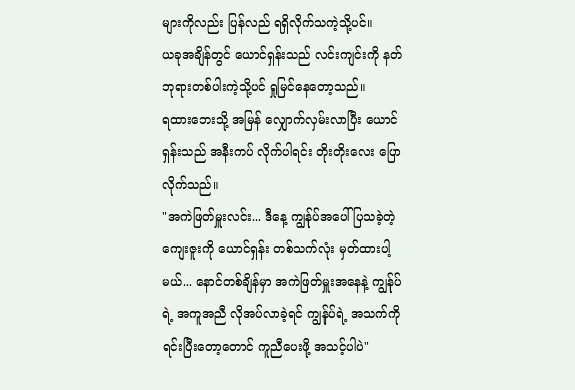များကိုလည်း ပြန်လည် ရရှိလိုက်သကဲ့သို့ပင်။
ယခုအချိန်တွင် ယောင်ရှန်းသည် လင်းကျင်းကို နတ်ဘုရားတစ်ပါးကဲ့သို့ပင် ရှုမြင်နေတော့သည်။
ရထားဘေးသို့ အမြန် လျှောက်လှမ်းလာပြီး ယောင်ရှန်းသည် အနီးကပ် လိုက်ပါရင်း တိုးတိုးလေး ပြောလိုက်သည်။
"အကဲဖြတ်မှူးလင်း... ဒီနေ့ ကျွန်ုပ်အပေါ် ပြသခဲ့တဲ့ ကျေးဇူးကို ယောင်ရှန်း တစ်သက်လုံး မှတ်ထားပါ့မယ်... နောင်တစ်ချိန်မှာ အကဲဖြတ်မှူးအနေနဲ့ ကျွန်ုပ်ရဲ့ အကူအညီ လိုအပ်လာခဲ့ရင် ကျွန်ုပ်ရဲ့ အသက်ကို ရင်းပြီးတော့တောင် ကူညီပေးဖို့ အသင့်ပါပဲ"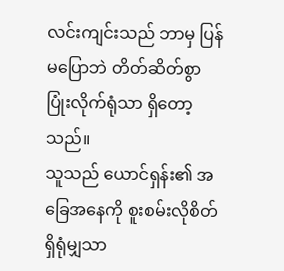လင်းကျင်းသည် ဘာမှ ပြန်မပြောဘဲ တိတ်ဆိတ်စွာ ပြုံးလိုက်ရုံသာ ရှိတော့သည်။
သူသည် ယောင်ရှန်း၏ အခြေအနေကို စူးစမ်းလိုစိတ် ရှိရုံမျှသာ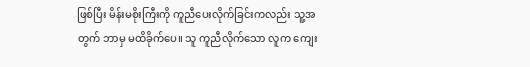ဖြစ်ပြီး မိန်းမစိုးကြီးကို ကူညီပေးလိုက်ခြင်းကလည်း သူ့အတွက် ဘာမှ မထိခိုက်ပေ။ သူ ကူညီလိုက်သော လူက ကျေး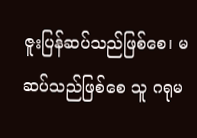ဇူးပြန်ဆပ်သည်ဖြစ်စေ၊ မဆပ်သည်ဖြစ်စေ သူ ဂရုမ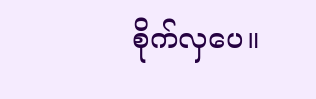စိုက်လှပေ။